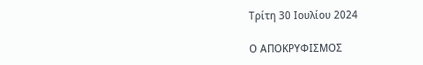Τρίτη 30 Ιουλίου 2024

Ο ΑΠΟΚΡΥΦΙΣΜΟΣ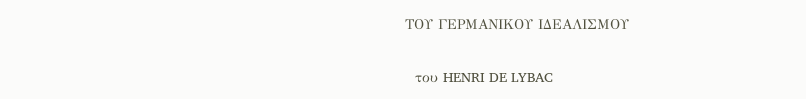ΤΟΥ ΓΕΡΜΑΝΙΚΟΥ ΙΔΕΑΛΙΣΜΟΥ

  του HENRI DE LYBAC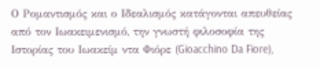Ο Ρομαντισμός και ο Ιδεαλισμός κατάγονται απευθείας από τον Ιωακειμενισμό, την γνωστή φιλοσοφία της Ιστορίας του Ιωακείμ ντα Φιόρε (Gioacchino Da Fiore),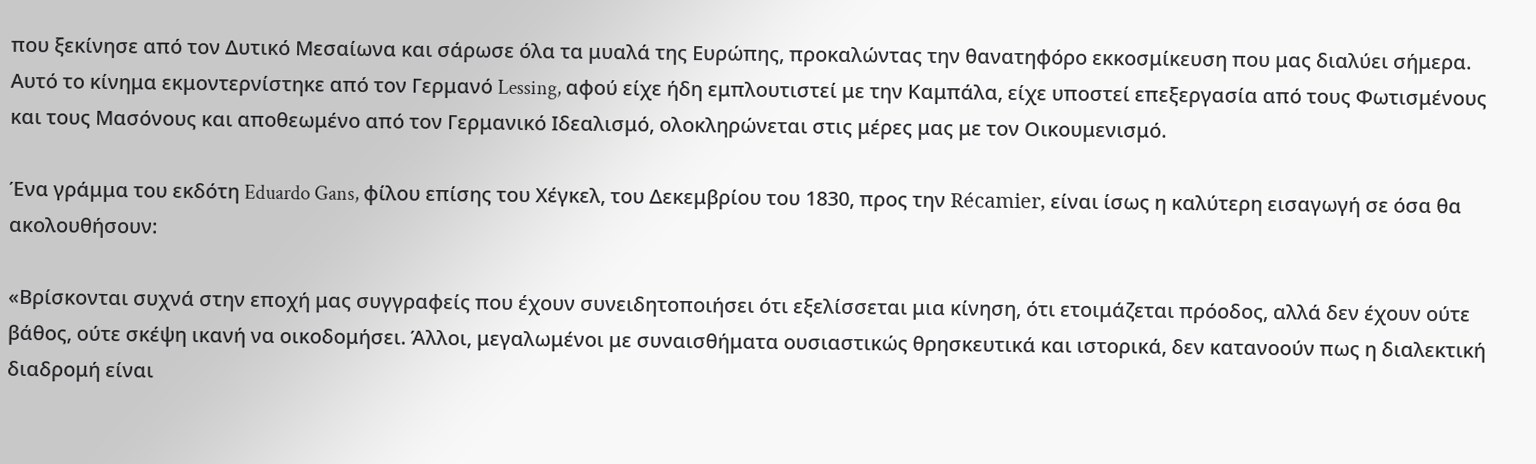που ξεκίνησε από τον Δυτικό Μεσαίωνα και σάρωσε όλα τα μυαλά της Ευρώπης, προκαλώντας την θανατηφόρο εκκοσμίκευση που μας διαλύει σήμερα. Αυτό το κίνημα εκμοντερνίστηκε από τον Γερμανό Lessing, αφού είχε ήδη εμπλουτιστεί με την Καμπάλα, είχε υποστεί επεξεργασία από τους Φωτισμένους και τους Μασόνους και αποθεωμένο από τον Γερμανικό Ιδεαλισμό, ολοκληρώνεται στις μέρες μας με τον Οικουμενισμό.

Ένα γράμμα του εκδότη Eduardo Gans, φίλου επίσης του Χέγκελ, του Δεκεμβρίου του 1830, προς την Récamier, είναι ίσως η καλύτερη εισαγωγή σε όσα θα ακολουθήσουν:

«Βρίσκονται συχνά στην εποχή μας συγγραφείς που έχουν συνειδητοποιήσει ότι εξελίσσεται μια κίνηση, ότι ετοιμάζεται πρόοδος, αλλά δεν έχουν ούτε βάθος, ούτε σκέψη ικανή να οικοδομήσει. Άλλοι, μεγαλωμένοι με συναισθήματα ουσιαστικώς θρησκευτικά και ιστορικά, δεν κατανοούν πως η διαλεκτική διαδρομή είναι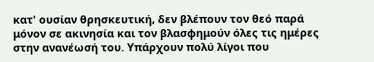κατ' ουσίαν θρησκευτική, δεν βλέπουν τον θεό παρά μόνον σε ακινησία και τον βλασφημούν όλες τις ημέρες στην ανανέωσή του. Υπάρχουν πολύ λίγοι που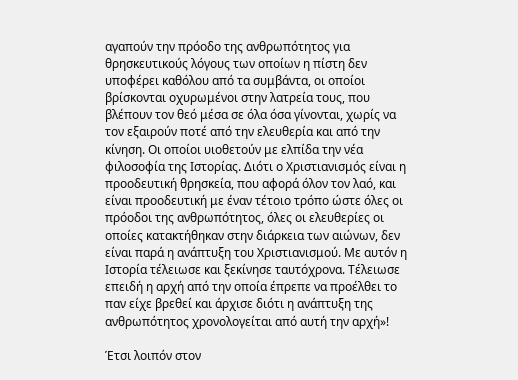αγαπούν την πρόοδο της ανθρωπότητος για θρησκευτικούς λόγους των οποίων η πίστη δεν υποφέρει καθόλου από τα συμβάντα, οι οποίοι βρίσκονται οχυρωμένοι στην λατρεία τους, που βλέπουν τον θεό μέσα σε όλα όσα γίνονται, χωρίς να τον εξαιρούν ποτέ από την ελευθερία και από την κίνηση. Οι οποίοι υιοθετούν με ελπίδα την νέα φιλοσοφία της Ιστορίας. Διότι ο Χριστιανισμός είναι η προοδευτική θρησκεία, που αφορά όλον τον λαό, και είναι προοδευτική με έναν τέτοιο τρόπο ώστε όλες οι πρόοδοι της ανθρωπότητος, όλες οι ελευθερίες οι οποίες κατακτήθηκαν στην διάρκεια των αιώνων, δεν είναι παρά η ανάπτυξη του Χριστιανισμού. Με αυτόν η Ιστορία τέλειωσε και ξεκίνησε ταυτόχρονα. Τέλειωσε επειδή η αρχή από την οποία έπρεπε να προέλθει το παν είχε βρεθεί και άρχισε διότι η ανάπτυξη της ανθρωπότητος χρονολογείται από αυτή την αρχή»!

Έτσι λοιπόν στον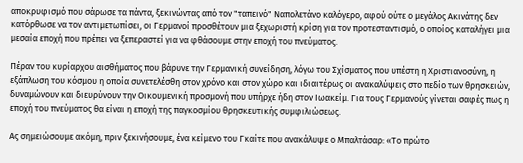αποκρυφισμό που σάρωσε τα πάντα, ξεκινώντας από τον "ταπεινό" Ναπολετάνο καλόγερο, αφού ούτε ο μεγάλος Ακινάτης δεν κατόρθωσε να τον αντιμετωπίσει, οι Γερμανοί προσθέτουν μια ξεχωριστή κρίση για τον προτεσταντισμό, ο οποίος καταλήγει μια μεσαία εποχή που πρέπει να ξεπεραστεί για να φθάσουμε στην εποχή του πνεύματος.

Πέραν του κυρίαρχου αισθήματος που βάρυνε την Γερμανική συνείδηση, λόγω του Σχίσματος που υπέστη η Χριστιανοσύνη, η εξάπλωση του κόσμου η οποία συνετελέσθη στον χρόνο και στον χώρο και ιδιαιτέρως οι ανακαλύψεις στο πεδίο των θρησκειών, δυναμώνουν και διευρύνουν την Οικουμενική προσμονή που υπήρχε ήδη στον Ιωακείμ. Για τους Γερμανούς γίνεται σαφές πως η εποχή του πνεύματος θα είναι η εποχή της παγκοσμίου θρησκευτικής συμφιλιώσεως.

Ας σημειώσουμε ακόμη, πριν ξεκινήσουμε, ένα κείμενο του Γκαίτε που ανακάλυψε ο Μπαλτάσαρ: «Το πρώτο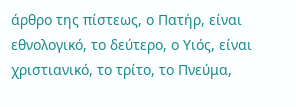άρθρο της πίστεως, ο Πατήρ, είναι εθνολογικό, το δεύτερο, ο Υιός, είναι χριστιανικό, το τρίτο, το Πνεύμα,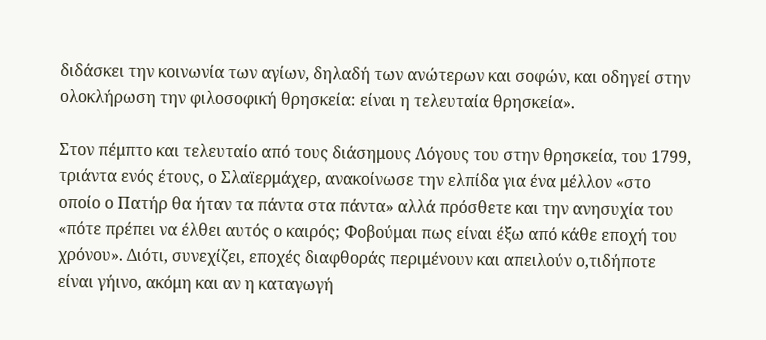διδάσκει την κοινωνία των αγίων, δηλαδή των ανώτερων και σοφών, και οδηγεί στην ολοκλήρωση την φιλοσοφική θρησκεία: είναι η τελευταία θρησκεία».

Στον πέμπτο και τελευταίο από τους διάσημους Λόγους του στην θρησκεία, του 1799, τριάντα ενός έτους, ο Σλαϊερμάχερ, ανακοίνωσε την ελπίδα για ένα μέλλον «στο οποίο ο Πατήρ θα ήταν τα πάντα στα πάντα» αλλά πρόσθετε και την ανησυχία του «πότε πρέπει να έλθει αυτός ο καιρός; Φοβούμαι πως είναι έξω από κάθε εποχή του χρόνου». Διότι, συνεχίζει, εποχές διαφθοράς περιμένουν και απειλούν ο,τιδήποτε είναι γήινο, ακόμη και αν η καταγωγή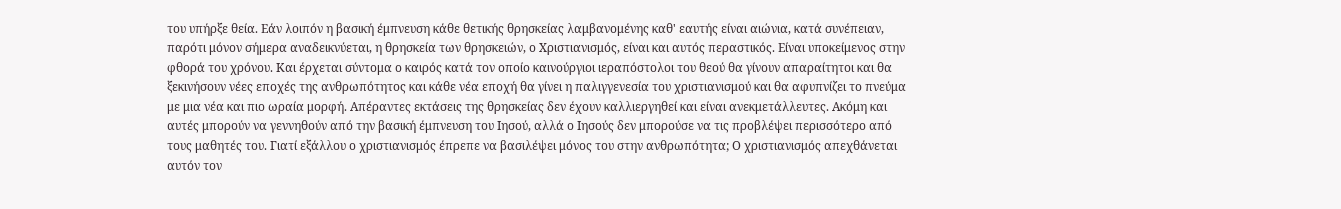του υπήρξε θεία. Εάν λοιπόν η βασική έμπνευση κάθε θετικής θρησκείας λαμβανομένης καθ' εαυτής είναι αιώνια, κατά συνέπειαν, παρότι μόνον σήμερα αναδεικνύεται, η θρησκεία των θρησκειών, ο Χριστιανισμός, είναι και αυτός περαστικός. Είναι υποκείμενος στην φθορά του χρόνου. Και έρχεται σύντομα ο καιρός κατά τον οποίο καινούργιοι ιεραπόστολοι του θεού θα γίνουν απαραίτητοι και θα ξεκινήσουν νέες εποχές της ανθρωπότητος και κάθε νέα εποχή θα γίνει η παλιγγενεσία του χριστιανισμού και θα αφυπνίζει το πνεύμα με μια νέα και πιο ωραία μορφή. Απέραντες εκτάσεις της θρησκείας δεν έχουν καλλιεργηθεί και είναι ανεκμετάλλευτες. Ακόμη και αυτές μπορούν να γεννηθούν από την βασική έμπνευση του Ιησού, αλλά ο Ιησούς δεν μπορούσε να τις προβλέψει περισσότερο από τους μαθητές του. Γιατί εξάλλου ο χριστιανισμός έπρεπε να βασιλέψει μόνος του στην ανθρωπότητα; Ο χριστιανισμός απεχθάνεται αυτόν τον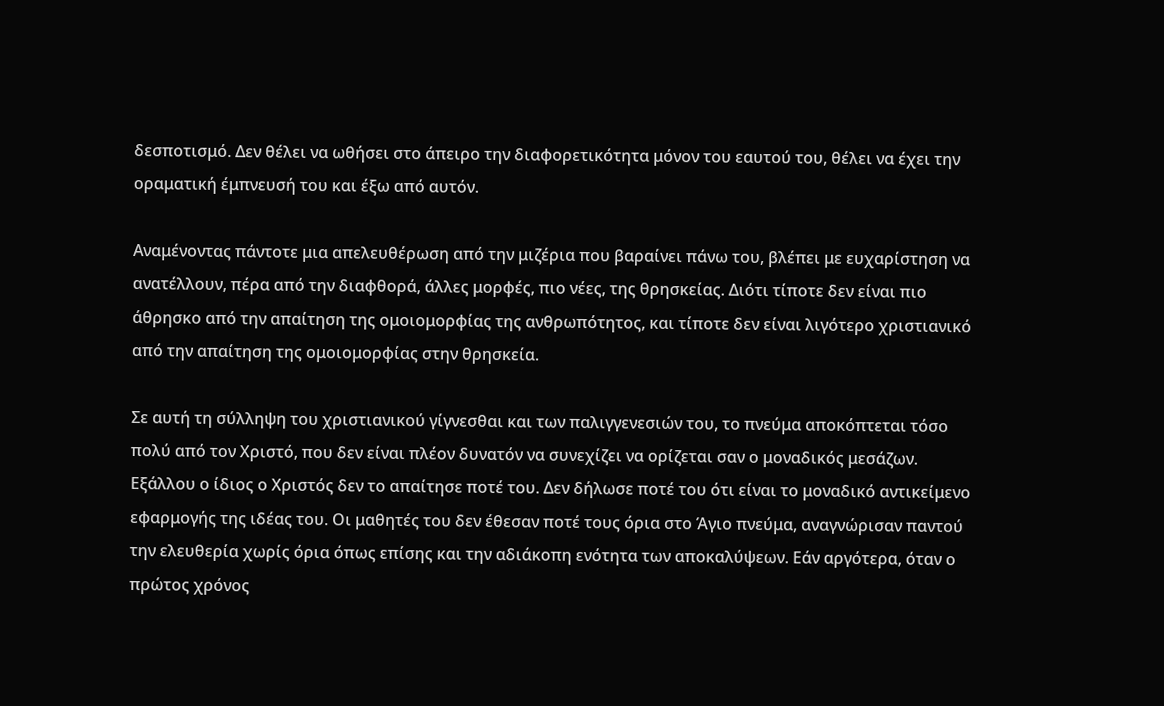δεσποτισμό. Δεν θέλει να ωθήσει στο άπειρο την διαφορετικότητα μόνον του εαυτού του, θέλει να έχει την οραματική έμπνευσή του και έξω από αυτόν.

Αναμένοντας πάντοτε μια απελευθέρωση από την μιζέρια που βαραίνει πάνω του, βλέπει με ευχαρίστηση να ανατέλλουν, πέρα από την διαφθορά, άλλες μορφές, πιο νέες, της θρησκείας. Διότι τίποτε δεν είναι πιο άθρησκο από την απαίτηση της ομοιομορφίας της ανθρωπότητος, και τίποτε δεν είναι λιγότερο χριστιανικό από την απαίτηση της ομοιομορφίας στην θρησκεία.

Σε αυτή τη σύλληψη του χριστιανικού γίγνεσθαι και των παλιγγενεσιών του, το πνεύμα αποκόπτεται τόσο πολύ από τον Χριστό, που δεν είναι πλέον δυνατόν να συνεχίζει να ορίζεται σαν ο μοναδικός μεσάζων. Εξάλλου ο ίδιος ο Χριστός δεν το απαίτησε ποτέ του. Δεν δήλωσε ποτέ του ότι είναι το μοναδικό αντικείμενο εφαρμογής της ιδέας του. Οι μαθητές του δεν έθεσαν ποτέ τους όρια στο Άγιο πνεύμα, αναγνώρισαν παντού την ελευθερία χωρίς όρια όπως επίσης και την αδιάκοπη ενότητα των αποκαλύψεων. Εάν αργότερα, όταν ο πρώτος χρόνος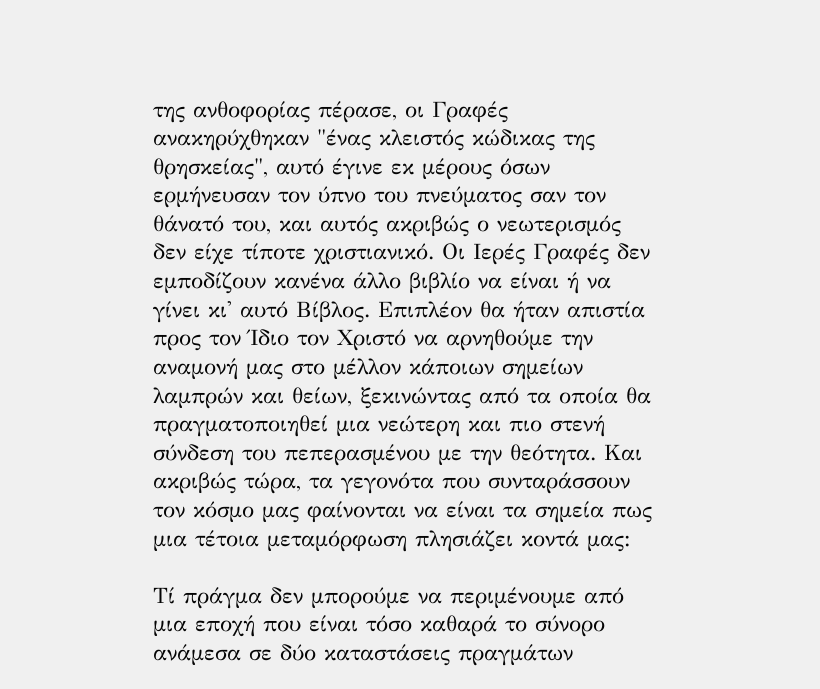της ανθοφορίας πέρασε, οι Γραφές ανακηρύχθηκαν "ένας κλειστός κώδικας της θρησκείας", αυτό έγινε εκ μέρους όσων ερμήνευσαν τον ύπνο του πνεύματος σαν τον θάνατό του, και αυτός ακριβώς ο νεωτερισμός δεν είχε τίποτε χριστιανικό. Οι Ιερές Γραφές δεν εμποδίζουν κανένα άλλο βιβλίο να είναι ή να γίνει κι' αυτό Βίβλος. Επιπλέον θα ήταν απιστία προς τον Ίδιο τον Χριστό να αρνηθούμε την αναμονή μας στο μέλλον κάποιων σημείων λαμπρών και θείων, ξεκινώντας από τα οποία θα πραγματοποιηθεί μια νεώτερη και πιο στενή σύνδεση του πεπερασμένου με την θεότητα. Και ακριβώς τώρα, τα γεγονότα που συνταράσσουν τον κόσμο μας φαίνονται να είναι τα σημεία πως μια τέτοια μεταμόρφωση πλησιάζει κοντά μας:

Τί πράγμα δεν μπορούμε να περιμένουμε από μια εποχή που είναι τόσο καθαρά το σύνορο ανάμεσα σε δύο καταστάσεις πραγμάτων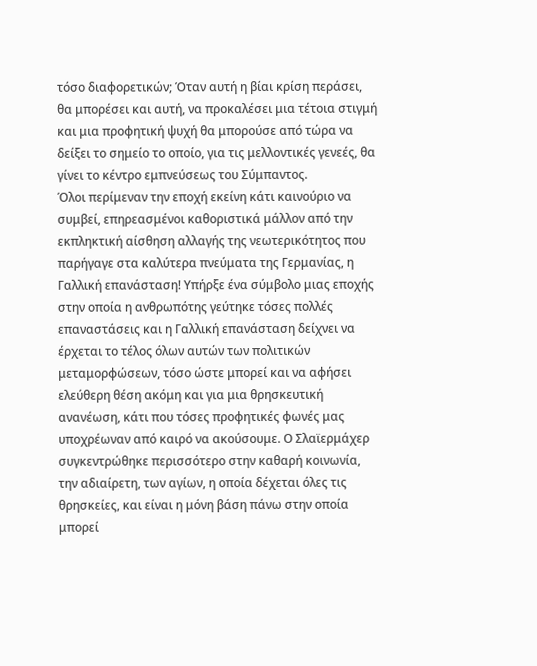τόσο διαφορετικών; Όταν αυτή η βίαι κρίση περάσει, θα μπορέσει και αυτή, να προκαλέσει μια τέτοια στιγμή και μια προφητική ψυχή θα μπορούσε από τώρα να δείξει το σημείο το οποίο, για τις μελλοντικές γενεές, θα γίνει το κέντρο εμπνεύσεως του Σύμπαντος.
Όλοι περίμεναν την εποχή εκείνη κάτι καινούριο να συμβεί, επηρεασμένοι καθοριστικά μάλλον από την εκπληκτική αίσθηση αλλαγής της νεωτερικότητος που παρήγαγε στα καλύτερα πνεύματα της Γερμανίας, η Γαλλική επανάσταση! Υπήρξε ένα σύμβολο μιας εποχής στην οποία η ανθρωπότης γεύτηκε τόσες πολλές επαναστάσεις και η Γαλλική επανάσταση δείχνει να έρχεται το τέλος όλων αυτών των πολιτικών μεταμορφώσεων, τόσο ώστε μπορεί και να αφήσει ελεύθερη θέση ακόμη και για μια θρησκευτική ανανέωση, κάτι που τόσες προφητικές φωνές μας υποχρέωναν από καιρό να ακούσουμε. Ο Σλαϊερμάχερ συγκεντρώθηκε περισσότερο στην καθαρή κοινωνία, την αδιαίρετη, των αγίων, η οποία δέχεται όλες τις θρησκείες, και είναι η μόνη βάση πάνω στην οποία μπορεί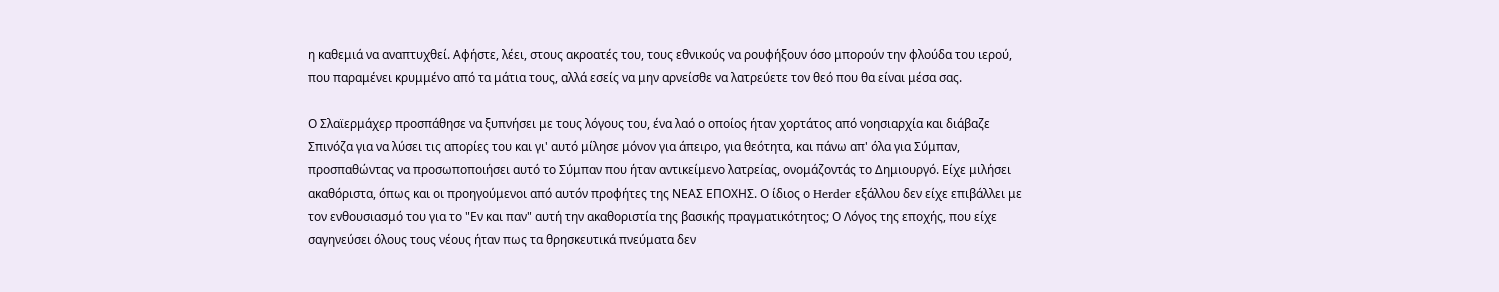η καθεμιά να αναπτυχθεί. Αφήστε, λέει, στους ακροατές του, τους εθνικούς να ρουφήξουν όσο μπορούν την φλούδα του ιερού, που παραμένει κρυμμένο από τα μάτια τους, αλλά εσείς να μην αρνείσθε να λατρεύετε τον θεό που θα είναι μέσα σας.

Ο Σλαϊερμάχερ προσπάθησε να ξυπνήσει με τους λόγους του, ένα λαό ο οποίος ήταν χορτάτος από νοησιαρχία και διάβαζε Σπινόζα για να λύσει τις απορίες του και γι' αυτό μίλησε μόνον για άπειρο, για θεότητα, και πάνω απ' όλα για Σύμπαν, προσπαθώντας να προσωποποιήσει αυτό το Σύμπαν που ήταν αντικείμενο λατρείας, ονομάζοντάς το Δημιουργό. Είχε μιλήσει ακαθόριστα, όπως και οι προηγούμενοι από αυτόν προφήτες της ΝΕΑΣ ΕΠΟΧΗΣ. Ο ίδιος ο Herder εξάλλου δεν είχε επιβάλλει με τον ενθουσιασμό του για το "Εν και παν" αυτή την ακαθοριστία της βασικής πραγματικότητος; Ο Λόγος της εποχής, που είχε σαγηνεύσει όλους τους νέους ήταν πως τα θρησκευτικά πνεύματα δεν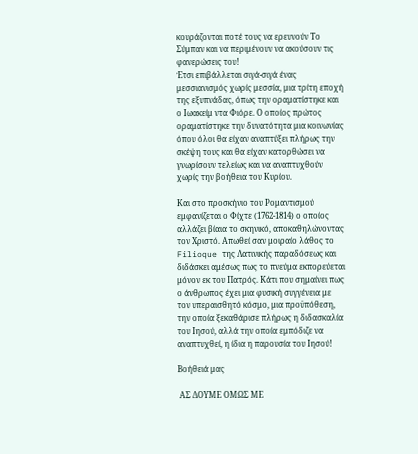κουράζονται ποτέ τους να ερευνούν Το Σύμπαν και να περιμένουν να ακούσουν τις φανερώσεις του!
Έτσι επιβάλλεται σιγά-σιγά ένας μεσσιανισμός χωρίς μεσσία, μια τρίτη εποχή της εξυπνάδας, όπως την οραματίστηκε και ο Ιωακείμ ντα Φιόρε. Ο οποίος πρώτος οραματίστηκε την δυνατότητα μια κοινωνίας όπου όλοι θα είχαν αναπτύξει πλήρως την σκέψη τους και θα είχαν κατορθώσει να γνωρίσουν τελείως και να αναπτυχθούν χωρίς την βοήθεια του Κυρίου.

Και στο προσκήνιο του Ρομαντισμού εμφανίζεται ο Φίχτε (1762-1814) ο οποίος αλλάζει βίαια το σκηνικό, αποκαθηλώνοντας τον Χριστό. Απωθεί σαν μοιραίο λάθος το Filioque της Λατινικής παραδόσεως και διδάσκει αμέσως πως το πνεύμα εκπορεύεται μόνον εκ του Πατρός. Κάτι που σημαίνει πως ο άνθρωπος έχει μια φυσική συγγένεια με τον υπεραισθητό κόσμο, μια προϋπόθεση, την οποία ξεκαθάρισε πλήρως η διδασκαλία του Ιησού, αλλά την οποία εμπόδιζε να αναπτυχθεί, η ίδια η παρουσία του Ιησού!

Βοήθειά μας

 ΑΣ ΔΟΥΜΕ ΟΜΩΣ ΜΕ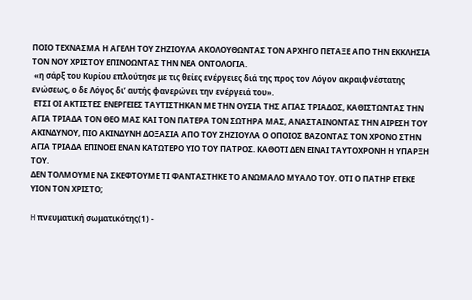ΠΟΙΟ ΤΕΧΝΑΣΜΑ Η ΑΓΕΛΗ ΤΟΥ ΖΗΖΙΟΥΛΑ ΑΚΟΛΟΥΘΩΝΤΑΣ ΤΟΝ ΑΡΧΗΓΟ ΠΕΤΑΞΕ ΑΠΟ ΤΗΝ ΕΚΚΛΗΣΙΑ ΤΟΝ ΝΟΥ ΧΡΙΣΤΟΥ ΕΠΙΝΟΩΝΤΑΣ ΤΗΝ ΝΕΑ ΟΝΤΟΛΟΓΙΑ.
 «η σάρξ του Κυρίου επλούτησε με τις θείες ενέργειες διά της προς τον Λόγον ακραιφνέστατης ενώσεως, ο δε Λόγος δι’ αυτής φανερώνει την ενέργειά του».
 ΕΤΣΙ ΟΙ ΑΚΤΙΣΤΕΣ ΕΝΕΡΓΕΙΕΣ ΤΑΥΤΙΣΤΗΚΑΝ ΜΕ ΤΗΝ ΟΥΣΙΑ ΤΗΣ ΑΓΙΑΣ ΤΡΙΑΔΟΣ, ΚΑΘΙΣΤΩΝΤΑΣ ΤΗΝ ΑΓΙΑ ΤΡΙΑΔΑ ΤΟΝ ΘΕΟ ΜΑΣ ΚΑΙ ΤΟΝ ΠΑΤΕΡΑ ΤΟΝ ΣΩΤΗΡΑ ΜΑΣ, ΑΝΑΣΤΑΙΝΟΝΤΑΣ ΤΗΝ ΑΙΡΕΣΗ ΤΟΥ ΑΚΙΝΔΥΝΟΥ, ΠΙΟ ΑΚΙΝΔΥΝΗ ΔΟΞΑΣΙΑ ΑΠΟ ΤΟΥ ΖΗΖΙΟΥΛΑ Ο ΟΠΟΙΟΣ ΒΑΖΟΝΤΑΣ ΤΟΝ ΧΡΟΝΟ ΣΤΗΝ ΑΓΙΑ ΤΡΙΑΔΑ ΕΠΙΝΟΕΙ ΕΝΑΝ ΚΑΤΩΤΕΡΟ ΥΙΟ ΤΟΥ ΠΑΤΡΟΣ. ΚΑΘΟΤΙ ΔΕΝ ΕΙΝΑΙ ΤΑΥΤΟΧΡΟΝΗ Η ΥΠΑΡΞΗ ΤΟΥ.
ΔΕΝ ΤΟΛΜΟΥΜΕ ΝΑ ΣΚΕΦΤΟΥΜΕ ΤΙ ΦΑΝΤΑΣΤΗΚΕ ΤΟ ΑΝΩΜΑΛΟ ΜΥΑΛΟ ΤΟΥ. ΟΤΙ Ο ΠΑΤΗΡ ΕΤΕΚΕ ΥΙΟΝ ΤΟΝ ΧΡΙΣΤΟ;

H πνευματική σωματικότης(1) -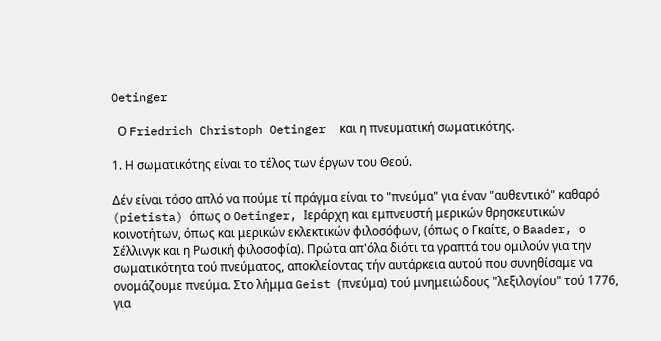Oetinger

  Ο Friedrich Christoph Oetinger  και η πνευματική σωματικότης.

1. Η σωματικότης είναι το τέλος των έργων του Θεού.

Δέν είναι τόσο απλό να πούμε τί πράγμα είναι το "πνεύμα" για έναν "αυθεντικό" καθαρό (pietista) όπως ο Oetinger, Ιεράρχη και εμπνευστή μερικών θρησκευτικών κοινoτήτων, όπως και μερικών εκλεκτικών φιλοσόφων, (όπως ο Γκαίτε, ο Baader, o Σέλλινγκ και η Ρωσική φιλοσοφία). Πρώτα απ'όλα διότι τα γραπτά του ομιλούν για την σωματικότητα τού πνεύματος, αποκλείοντας τήν αυτάρκεια αυτού που συνηθίσαμε να ονομάζουμε πνεύμα. Στο λήμμα Geist (πνεύμα) τού μνημειώδους "λεξιλογίου" τού 1776, για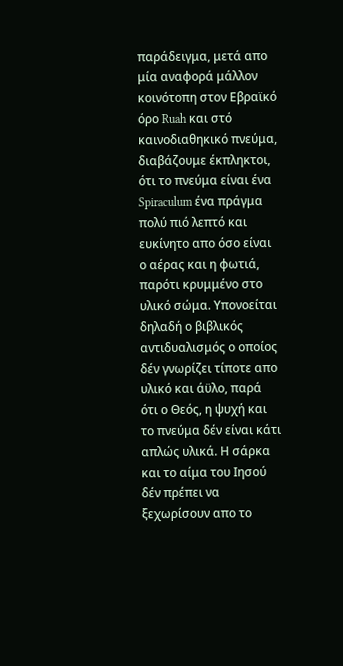παράδειγμα, μετά απο μία αναφορά μάλλον κοινότοπη στον Εβραϊκό όρο Ruah και στό καινοδιαθηκικό πνεύμα, διαβάζουμε έκπληκτοι, ότι το πνεύμα είναι ένα Spiraculum ένα πράγμα πολύ πιό λεπτό και ευκίνητο απο όσο είναι ο αέρας και η φωτιά, παρότι κρυμμένο στο υλικό σώμα. Υπονοείται δηλαδή ο βιβλικός αντιδυαλισμός ο οποίος δέν γνωρίζει τίποτε απο υλικό και άϋλο, παρά ότι ο Θεός, η ψυχή και το πνεύμα δέν είναι κάτι απλώς υλικά. Η σάρκα και το αίμα του Ιησού δέν πρέπει να ξεχωρίσουν απο το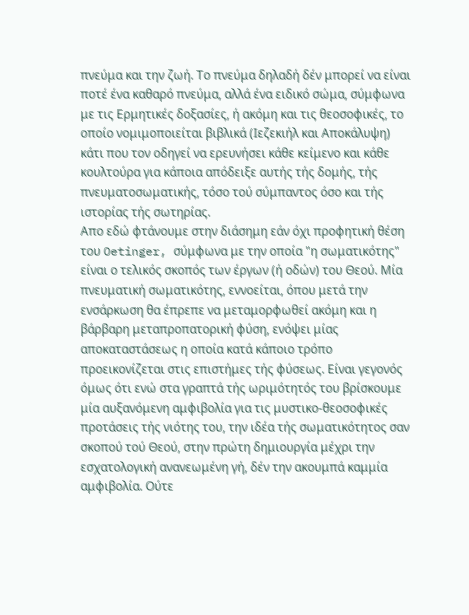πνεύμα και την ζωή. Το πνεύμα δηλαδή δέν μπορεί να είναι ποτέ ένα καθαρό πνεύμα, αλλά ένα ειδικό σώμα, σύμφωνα με τις Ερμητικές δοξασίες, ή ακόμη και τις θεοσοφικές, το οποίο νομιμοποιείται βιβλικά (Ιεζεκιήλ και Αποκάλυψη) κάτι που τον οδηγεί να ερευνήσει κάθε κείμενο και κάθε κουλτούρα για κάποια απόδειξε αυτής τής δομής, τής πνευματοσωματικής, τόσο τού σύμπαντος όσο και τής ιστορίας τής σωτηρίας.
Απο εδώ φτάνουμε στην διάσημη εάν όχι προφητική θέση του Oetinger, σύμφωνα με την οποία "η σωματικότης" είναι ο τελικός σκοπός των έργων (ή οδών) του Θεού. Μία πνευματική σωματικότης, εννοείται, όπου μετά την ενσάρκωση θα έπρεπε να μεταμορφωθεί ακόμη και η βάρβαρη μεταπροπατορική φύση, ενόψει μίας αποκαταστάσεως η οποία κατά κάποιο τρόπο προεικονίζεται στις επιστήμες τής φύσεως. Είναι γεγονός όμως ότι ενώ στα γραπτά τής ωριμότητός του βρίσκουμε μία αυξανόμενη αμφιβολία για τις μυστικο-θεοσοφικές προτάσεις τής νιότης του, την ιδέα τής σωματικότητος σαν σκοπού τού Θεού, στην πρώτη δημιουργία μέχρι την εσχατολογική ανανεωμένη γή, δέν την ακουμπά καμμία αμφιβολία. Ούτε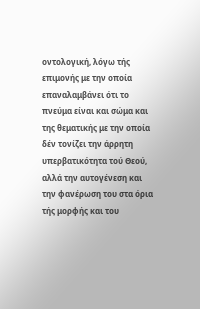οντολογική, λόγω τής επιμονής με την οποία επαναλαμβάνει ότι το πνεύμα είναι και σώμα και της θεματικής με την οποία δέν τονίζει την άρρητη υπερβατικότητα τού Θεού, αλλά την αυτογένεση και την φανέρωση του στα όρια τής μορφής και του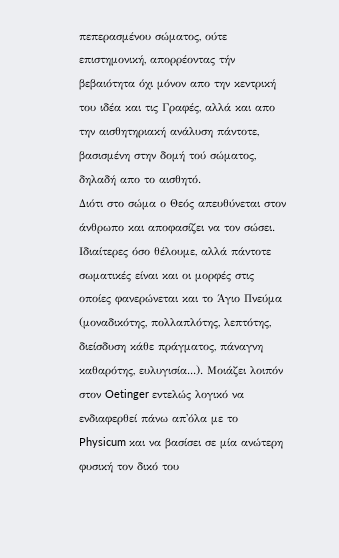πεπερασμένου σώματος, ούτε επιστημονική, απορρέοντας τήν βεβαιότητα όχι μόνον απο την κεντρική του ιδέα και τις Γραφές, αλλά και απο την αισθητηριακή ανάλυση πάντοτε, βασισμένη στην δομή τού σώματος, δηλαδή απο το αισθητό.
Διότι στο σώμα ο Θεός απευθύνεται στον άνθρωπο και αποφασίζει να τον σώσει. Ιδιαίτερες όσο θέλουμε, αλλά πάντοτε σωματικές είναι και οι μορφές στις οποίες φανερώνεται και το Άγιο Πνεύμα (μοναδικότης, πολλαπλότης, λεπτότης, διείσδυση κάθε πράγματος, πάναγνη καθαρότης, ευλυγισία...). Μοιάζει λοιπόν στον Oetinger εντελώς λογικό να ενδιαφερθεί πάνω απ'όλα με το Physicum και να βασίσει σε μία ανώτερη φυσική τον δικό του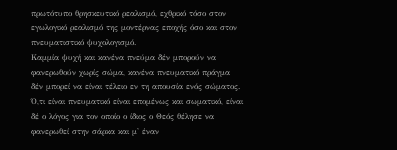πρωτότυπο θρησκευτικό ρεαλισμό, εχθρικό τόσο στον εγωλογικό ρεαλισμό της μοντέρνας εποχής όσο και στον πνευματιστικό ψυχολογισμό.
Καμμία ψυχή και κανένα πνεύμα δέν μπορούν να φανερωθούν χωρίς σώμα, κανένα πνευματικό πράγμα δέν μπορεί να είναι τέλειο εν τη απουσία ενός σώματος. Ό,τι είναι πνευματικό είναι επομένως και σωματικό, είναι δέ ο λόγος για τον οποίο ο ίδιος ο Θεός θέλησε να φανερωθεί στην σάρκα και μ' έναν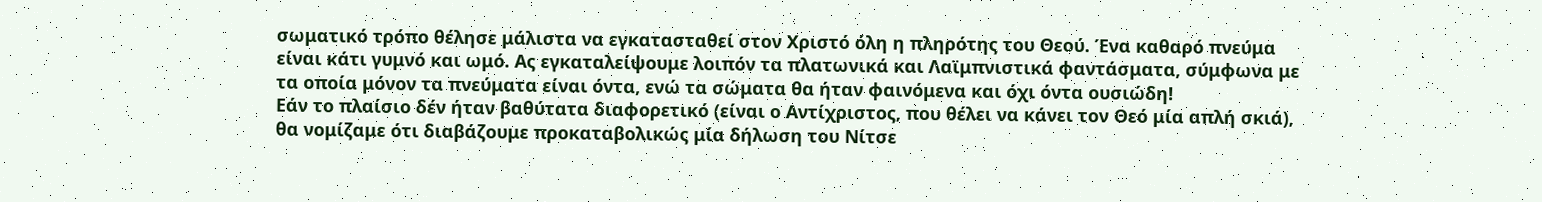σωματικό τρόπο θέλησε μάλιστα να εγκατασταθεί στον Χριστό όλη η πληρότης του Θεού. Ένα καθαρό πνεύμα είναι κάτι γυμνό και ωμό. Ας εγκαταλείψουμε λοιπόν τα πλατωνικά και Λαϊμπνιστικά φαντάσματα, σύμφωνα με τα οποία μόνον τα πνεύματα είναι όντα, ενώ τα σώματα θα ήταν φαινόμενα και όχι όντα ουσιώδη!
Εάν το πλαίσιο δέν ήταν βαθύτατα διαφορετικό (είναι ο Αντίχριστος, που θέλει να κάνει τον Θεό μία απλή σκιά), θα νομίζαμε ότι διαβάζουμε προκαταβολικώς μία δήλωση του Νίτσε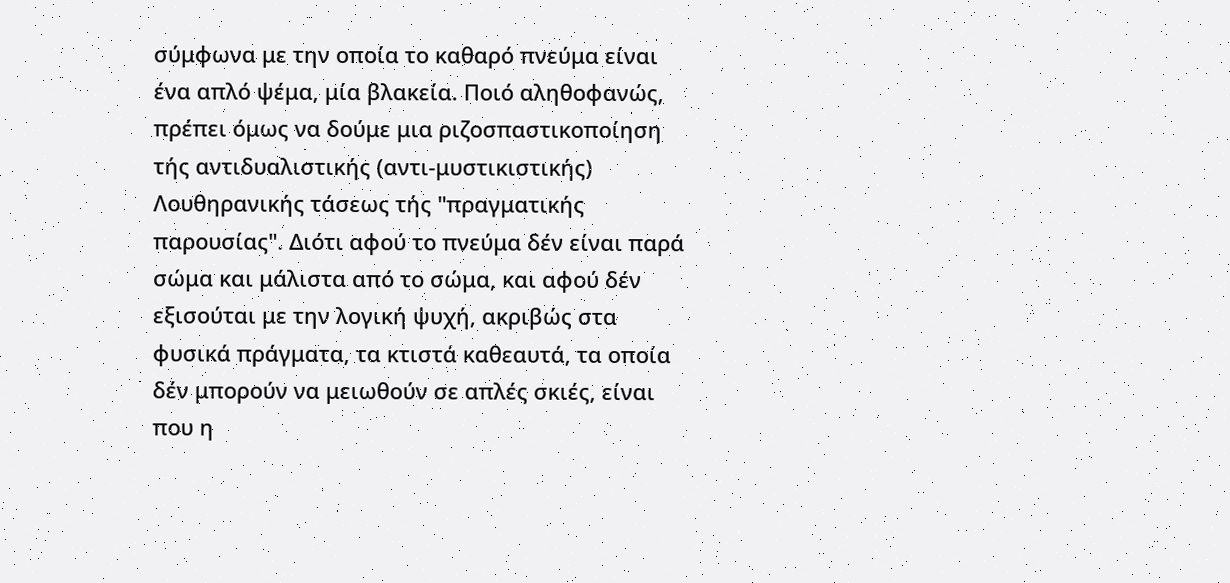σύμφωνα με την οποία το καθαρό πνεύμα είναι ένα απλό ψέμα, μία βλακεία. Ποιό αληθοφανώς, πρέπει όμως να δούμε μια ριζοσπαστικοποίηση τής αντιδυαλιστικής (αντι-μυστικιστικής) Λουθηρανικής τάσεως τής "πραγματικής παρουσίας". Διότι αφού το πνεύμα δέν είναι παρά σώμα και μάλιστα από το σώμα, και αφού δέν εξισούται με την λογική ψυχή, ακριβώς στα φυσικά πράγματα, τα κτιστά καθεαυτά, τα οποία δέν μπορούν να μειωθούν σε απλές σκιές, είναι που η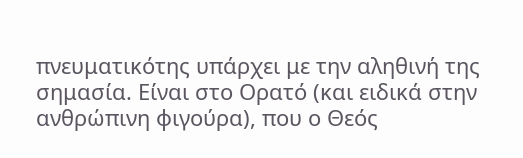πνευματικότης υπάρχει με την αληθινή της σημασία. Είναι στο Ορατό (και ειδικά στην ανθρώπινη φιγούρα), που ο Θεός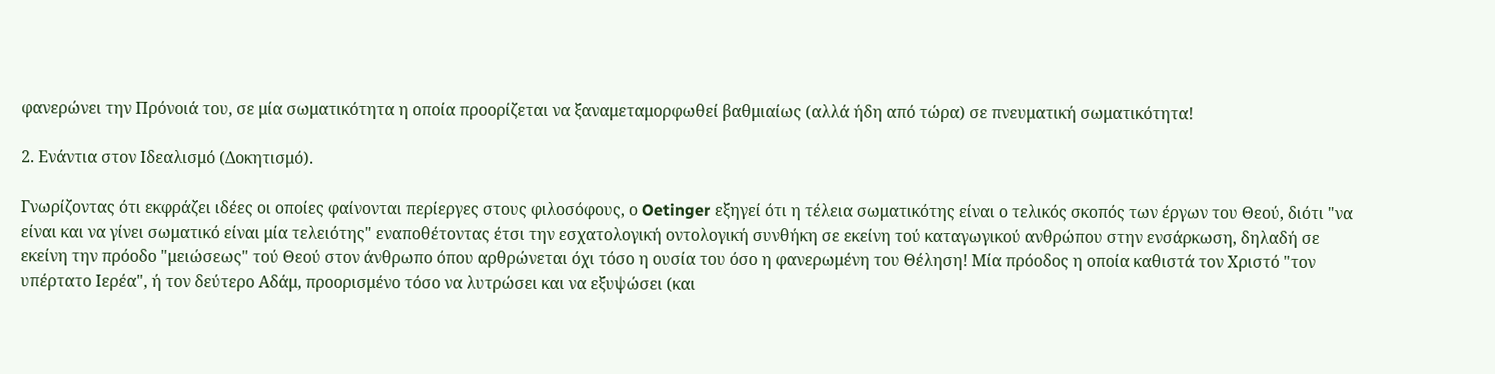φανερώνει την Πρόνοιά του, σε μία σωματικότητα η οποία προορίζεται να ξαναμεταμορφωθεί βαθμιαίως (αλλά ήδη από τώρα) σε πνευματική σωματικότητα!

2. Ενάντια στον Ιδεαλισμό (Δοκητισμό).

Γνωρίζοντας ότι εκφράζει ιδέες οι οποίες φαίνονται περίεργες στους φιλοσόφους, ο Oetinger εξηγεί ότι η τέλεια σωματικότης είναι ο τελικός σκοπός των έργων του Θεού, διότι "να είναι και να γίνει σωματικό είναι μία τελειότης" εναποθέτοντας έτσι την εσχατολογική οντολογική συνθήκη σε εκείνη τού καταγωγικού ανθρώπου στην ενσάρκωση, δηλαδή σε εκείνη την πρόοδο "μειώσεως" τού Θεού στον άνθρωπο όπου αρθρώνεται όχι τόσο η ουσία του όσο η φανερωμένη του Θέληση! Μία πρόοδος η οποία καθιστά τον Χριστό "τον υπέρτατο Ιερέα", ή τον δεύτερο Αδάμ, προορισμένο τόσο να λυτρώσει και να εξυψώσει (και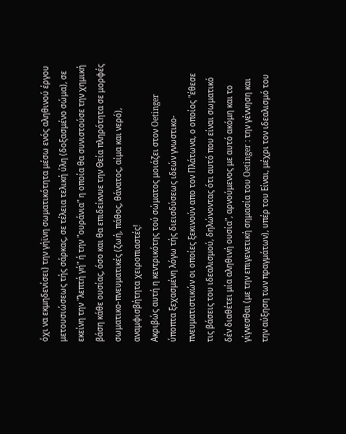όχι να εκμηδενίσει) την γήϊνη σωματικότητα μέσω ενός αληθινού έργου μετουσιώσεως τής σάρκας, σε τέλεια τελική ύλη (δοξασμένο σώμα), σε εκείνη την "λεπτή γή" ή την "ουράνια" η οποία θα συνιστούσε την χημική βάση κάθε ουσίας, όσο και θα επιδείκνυε την Θεία πληρότητα σε μορφές σωματικο-πνευματικές (ζωή, πάθος, θάνατος, αίμα και νερό), αναμφισβήτητα χειροπιαστές!
Ακριβώς αυτή η κεντρικότης τού σώματος μοιάζει στον Oetinger ύποπτα ξεχασμένη λόγω τής διεισδύσεως ιδεών γνωστικο-πνευματιστικών οι οποίες ξεκινούν απο τον Πλάτωνα, ο οποίος "έθεσε τις βάσεις του ιδεαλισμού, δηλώνοντας ότι αυτό που είναι σωματικό δέν διαθέτει μία αληθινή ουσία", αρνούμενος με αυτό ακόμη και το γίγνεσθαι (με την επιγενετική σημασία του Oetinger : την γέννηση και την αύξηση των πραγμάτων), υπέρ του Είναι, μέχρι τον ιδεαλισμό του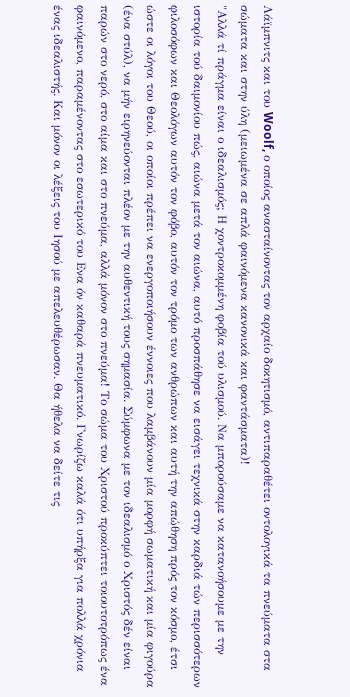Λάϊμπνιτς και του Woolf, ο οποίος ανασταίνοντας τον αρχαίο δοκητισμό, αντιπαραθέτει οντολογικά τα πνεύματα στα σώματα και στην ύλη (μειωμένα σε απλά φαινόμενα κανονικά και φαντάσματα)!
"Αλλά τί πράγμα είναι ο ιδεαλισμός; Η χοντροκομμένη φοβία τού υλισμού. Να μπορούσαμε να κατανοήσουμε με την ιστορία τού δαιμονίου πώς, αιώνα μετά τον αιώνα, αυτό προσπάθησε να εισάγει τεχνικά στην καρδιά τών περισσότερων φιλοσόφων και Θεολόγων αυτόν τον φόβο, αυτόν τον τρόμο των ανθρώπων και αυτή την απώθηση πρός τον κόσμο, έτσι ώστε οι λόγοι του Θεού, οι οποίοι πρέπει να ενεργοποιήσουν έννοιες που λαμβάνουν μία μορφή σωματική και μία φιγούρα (ένα στύλ), να μήν ειρηνεύονται πλέον με την αυθεντική τους σημασία. Σύμφωνα με τον ιδεαλισμό ο Χριστός δέν είναι παρών στο νερό, στο αίμα και στο πνεύμα, αλλά μόνον στο πνεύμα! Το σώμα του Χριστού προκύπτει τοιουτοτρόπως ένα φαινόμενο, παραμένοντας στο εσωτερικό του Ενα όν καθαρά πνευματικό. Γνωρίζω καλά ότι υπήρξα για πολλά χρόνια ένας ιδεαλιστής. Και μόνον οι λέξεις του Ιησού με απελευθέρωσαν. Θα ήθελα να δείτε τις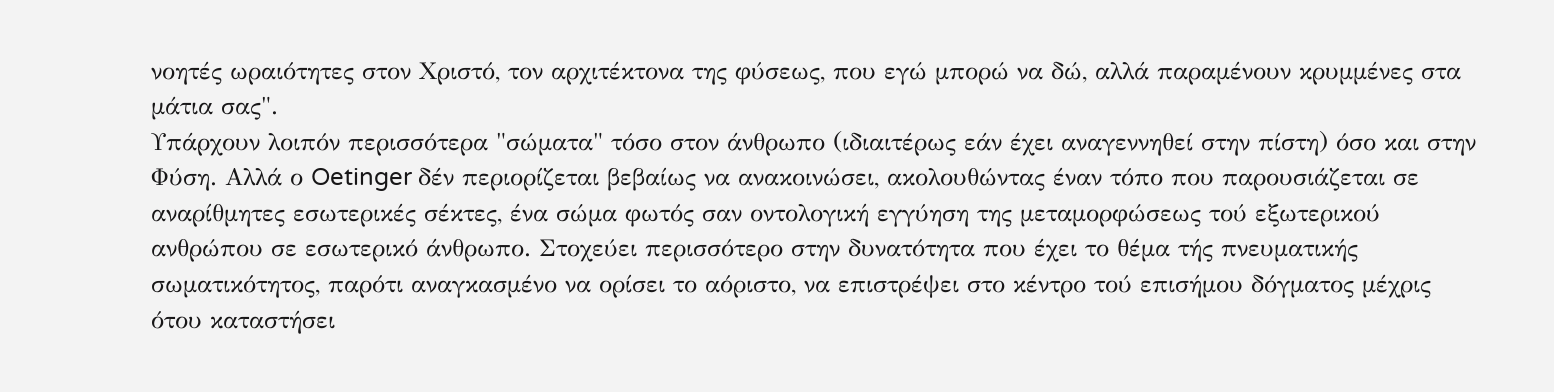νοητές ωραιότητες στον Χριστό, τον αρχιτέκτονα της φύσεως, που εγώ μπορώ να δώ, αλλά παραμένουν κρυμμένες στα μάτια σας".
Υπάρχουν λοιπόν περισσότερα "σώματα" τόσο στον άνθρωπο (ιδιαιτέρως εάν έχει αναγεννηθεί στην πίστη) όσο και στην Φύση. Αλλά ο Oetinger δέν περιορίζεται βεβαίως να ανακοινώσει, ακολουθώντας έναν τόπο που παρουσιάζεται σε αναρίθμητες εσωτερικές σέκτες, ένα σώμα φωτός σαν οντολογική εγγύηση της μεταμορφώσεως τού εξωτερικού ανθρώπου σε εσωτερικό άνθρωπο. Στοχεύει περισσότερο στην δυνατότητα που έχει το θέμα τής πνευματικής σωματικότητος, παρότι αναγκασμένο να ορίσει το αόριστο, να επιστρέψει στο κέντρο τού επισήμου δόγματος μέχρις ότου καταστήσει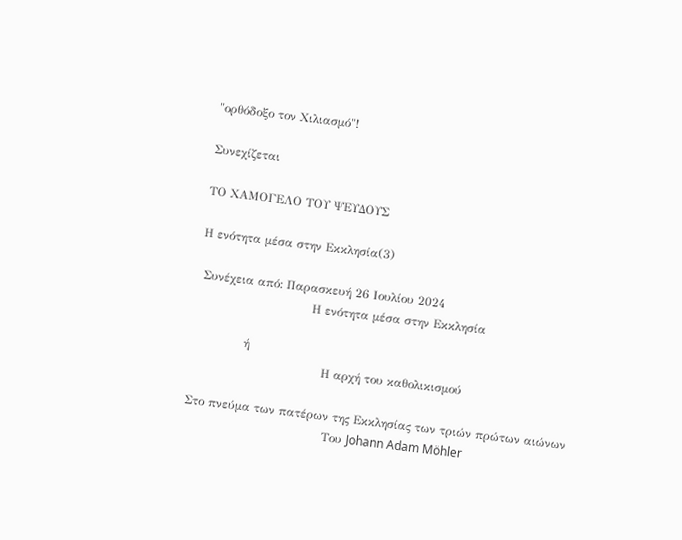"ορθόδοξο τον Χιλιασμό"!

Συνεχίζεται

ΤΟ ΧΑΜΟΓΕΛΟ ΤΟΥ ΨΕΥΔΟΥΣ

Η ενότητα μέσα στην Εκκλησία(3)

 Συνέχεια από: Παρασκευή 26 Ιουλίου 2024
                             Η ενότητα μέσα στην Εκκλησία

             ή
                                 Η αρχή του καθολικισμού

Στο πνεύμα των πατέρων της Εκκλησίας των τριών πρώτων αιώνων
                                   Του Johann Adam Möhler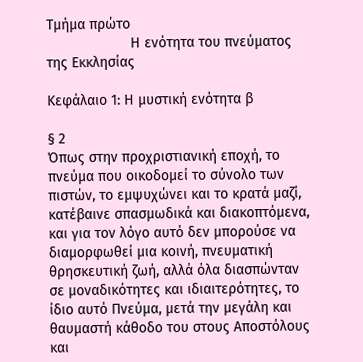Τμήμα πρώτο
                     Η ενότητα του πνεύματος της Εκκλησίας

Κεφάλαιο 1: Η μυστική ενότητα β

§ 2
Όπως στην προχριστιανική εποχή, το πνεύμα που οικοδομεί το σύνολο των πιστών, το εμψυχώνει και το κρατά μαζί, κατέβαινε σπασμωδικά και διακοπτόμενα, και για τον λόγο αυτό δεν μπορούσε να διαμορφωθεί μια κοινή, πνευματική θρησκευτική ζωή, αλλά όλα διασπώνταν σε μοναδικότητες και ιδιαιτερότητες, το ίδιο αυτό Πνεύμα, μετά την μεγάλη και θαυμαστή κάθοδο του στους Αποστόλους και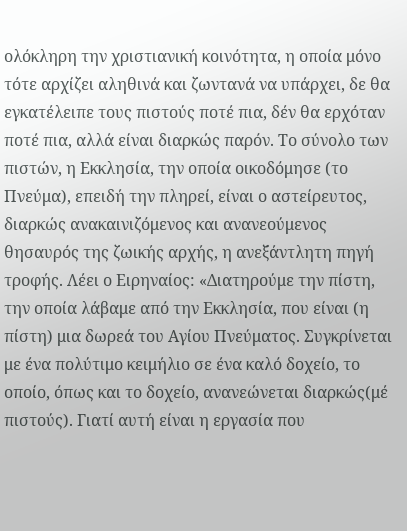ολόκληρη την χριστιανική κοινότητα, η οποία μόνο τότε αρχίζει αληθινά και ζωντανά να υπάρχει, δε θα εγκατέλειπε τους πιστούς ποτέ πια, δέν θα ερχόταν ποτέ πια, αλλά είναι διαρκώς παρόν. Το σύνολο των πιστών, η Εκκλησία, την οποία οικοδόμησε (το Πνεύμα), επειδή την πληρεί, είναι ο αστείρευτος, διαρκώς ανακαινιζόμενος και ανανεούμενος θησαυρός της ζωικής αρχής, η ανεξάντλητη πηγή τροφής. Λέει ο Ειρηναίος: «Διατηρούμε την πίστη, την οποία λάβαμε από την Εκκλησία, που είναι (η πίστη) μια δωρεά του Αγίου Πνεύματος. Συγκρίνεται με ένα πολύτιμο κειμήλιο σε ένα καλό δοχείο, το οποίο, όπως και το δοχείο, ανανεώνεται διαρκώς(μέ πιστούς). Γιατί αυτή είναι η εργασία που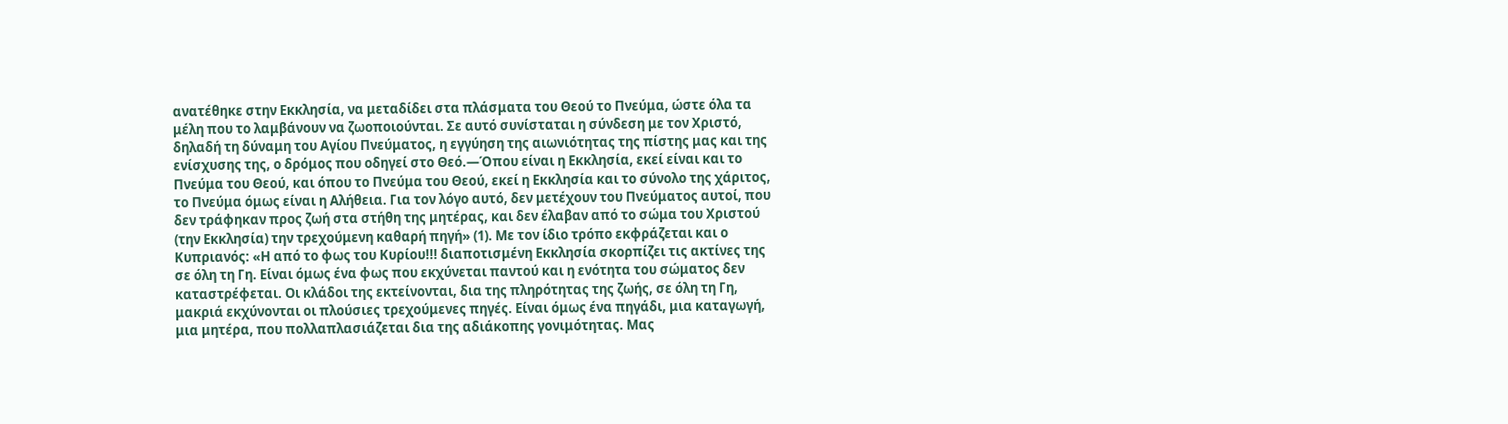ανατέθηκε στην Εκκλησία, να μεταδίδει στα πλάσματα του Θεού το Πνεύμα, ώστε όλα τα μέλη που το λαμβάνουν να ζωοποιούνται. Σε αυτό συνίσταται η σύνδεση με τον Χριστό, δηλαδή τη δύναμη του Αγίου Πνεύματος, η εγγύηση της αιωνιότητας της πίστης μας και της ενίσχυσης της, ο δρόμος που οδηγεί στο Θεό.—Όπου είναι η Εκκλησία, εκεί είναι και το Πνεύμα του Θεού, και όπου το Πνεύμα του Θεού, εκεί η Εκκλησία και το σύνολο της χάριτος, το Πνεύμα όμως είναι η Αλήθεια. Για τον λόγο αυτό, δεν μετέχουν του Πνεύματος αυτοί, που δεν τράφηκαν προς ζωή στα στήθη της μητέρας, και δεν έλαβαν από το σώμα του Χριστού (την Εκκλησία) την τρεχούμενη καθαρή πηγή» (1). Με τον ίδιο τρόπο εκφράζεται και ο Κυπριανός: «Η από το φως του Κυρίου!!! διαποτισμένη Εκκλησία σκορπίζει τις ακτίνες της σε όλη τη Γη. Είναι όμως ένα φως που εκχύνεται παντού και η ενότητα του σώματος δεν καταστρέφεται. Οι κλάδοι της εκτείνονται, δια της πληρότητας της ζωής, σε όλη τη Γη, μακριά εκχύνονται οι πλούσιες τρεχούμενες πηγές. Είναι όμως ένα πηγάδι, μια καταγωγή, μια μητέρα, που πολλαπλασιάζεται δια της αδιάκοπης γονιμότητας. Μας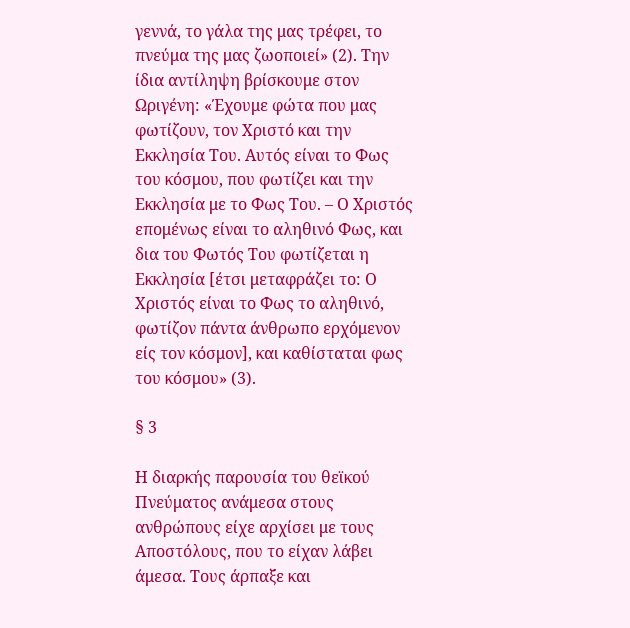γεννά, το γάλα της μας τρέφει, το πνεύμα της μας ζωοποιεί» (2). Την ίδια αντίληψη βρίσκουμε στον Ωριγένη: «Έχουμε φώτα που μας φωτίζουν, τον Χριστό και την Εκκλησία Του. Αυτός είναι το Φως του κόσμου, που φωτίζει και την Εκκλησία με το Φως Του. – Ο Χριστός επομένως είναι το αληθινό Φως, και δια του Φωτός Του φωτίζεται η Εκκλησία [έτσι μεταφράζει το: Ο Χριστός είναι το Φως το αληθινό, φωτίζον πάντα άνθρωπο ερχόμενον είς τον κόσμον], και καθίσταται φως του κόσμου» (3).

§ 3

Η διαρκής παρουσία του θεϊκού Πνεύματος ανάμεσα στους ανθρώπους είχε αρχίσει με τους Αποστόλους, που το είχαν λάβει άμεσα. Τους άρπαξε και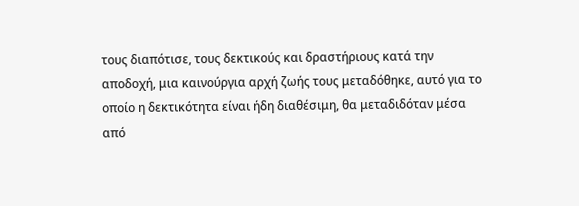τους διαπότισε, τους δεκτικούς και δραστήριους κατά την αποδοχή, μια καινούργια αρχή ζωής τους μεταδόθηκε, αυτό για το οποίο η δεκτικότητα είναι ήδη διαθέσιμη, θα μεταδιδόταν μέσα από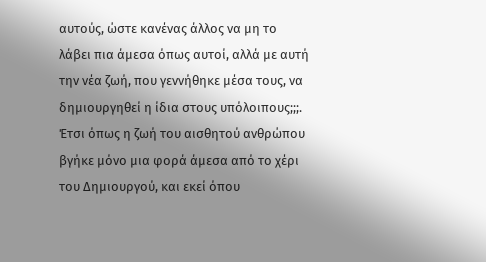αυτούς, ώστε κανένας άλλος να μη το λάβει πια άμεσα όπως αυτοί, αλλά με αυτή την νέα ζωή, που γεννήθηκε μέσα τους, να δημιουργηθεί η ίδια στους υπόλοιπους;;;. Έτσι όπως η ζωή του αισθητού ανθρώπου βγήκε μόνο μια φορά άμεσα από το χέρι του Δημιουργού, και εκεί όπου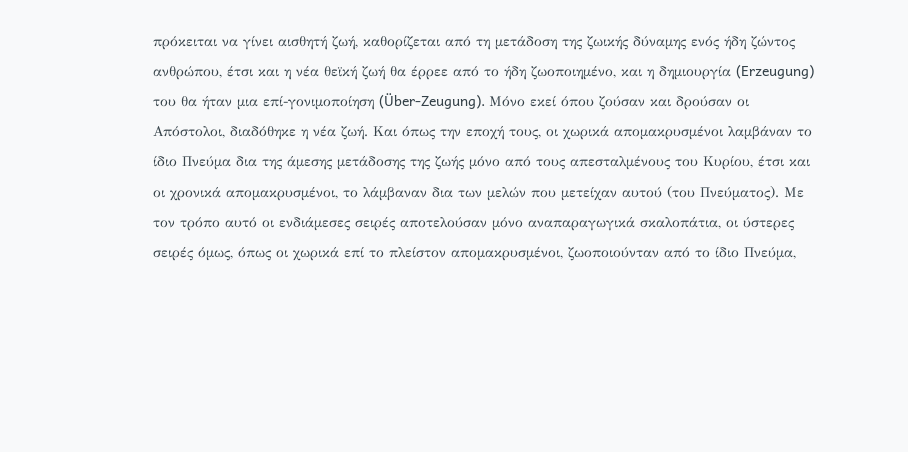πρόκειται να γίνει αισθητή ζωή, καθορίζεται από τη μετάδοση της ζωικής δύναμης ενός ήδη ζώντος ανθρώπου, έτσι και η νέα θεϊκή ζωή θα έρρεε από το ήδη ζωοποιημένο, και η δημιουργία (Erzeugung) του θα ήταν μια επί-γονιμοποίηση (Über-Zeugung). Μόνο εκεί όπου ζούσαν και δρούσαν οι Απόστολοι, διαδόθηκε η νέα ζωή. Και όπως την εποχή τους, οι χωρικά απομακρυσμένοι λαμβάναν το ίδιο Πνεύμα δια της άμεσης μετάδοσης της ζωής μόνο από τους απεσταλμένους του Κυρίου, έτσι και οι χρονικά απομακρυσμένοι, το λάμβαναν δια των μελών που μετείχαν αυτού (του Πνεύματος). Με τον τρόπο αυτό οι ενδιάμεσες σειρές αποτελούσαν μόνο αναπαραγωγικά σκαλοπάτια, οι ύστερες σειρές όμως, όπως οι χωρικά επί το πλείστον απομακρυσμένοι, ζωοποιούνταν από το ίδιο Πνεύμα,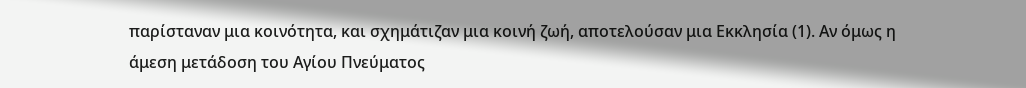παρίσταναν μια κοινότητα, και σχημάτιζαν μια κοινή ζωή, αποτελούσαν μια Εκκλησία (1). Αν όμως η άμεση μετάδοση του Αγίου Πνεύματος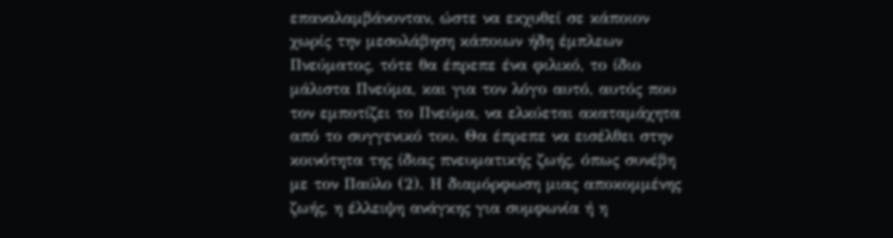επαναλαμβάνονταν, ώστε να εκχυθεί σε κάποιον χωρίς την μεσολάβηση κάποιων ήδη έμπλεων Πνεύματος, τότε θα έπρεπε ένα φιλικό, το ίδιο μάλιστα Πνεύμα, και για τον λόγο αυτό, αυτός που τον εμποτίζει το Πνεύμα, να ελκύεται ακαταμάχητα από το συγγενικό του. Θα έπρεπε να εισέλθει στην κοινότητα της ίδιας πνευματικής ζωής, όπως συνέβη με τον Παύλο (2). Η διαμόρφωση μιας αποκομμένης ζωής, η έλλειψη ανάγκης για συμφωνία ή η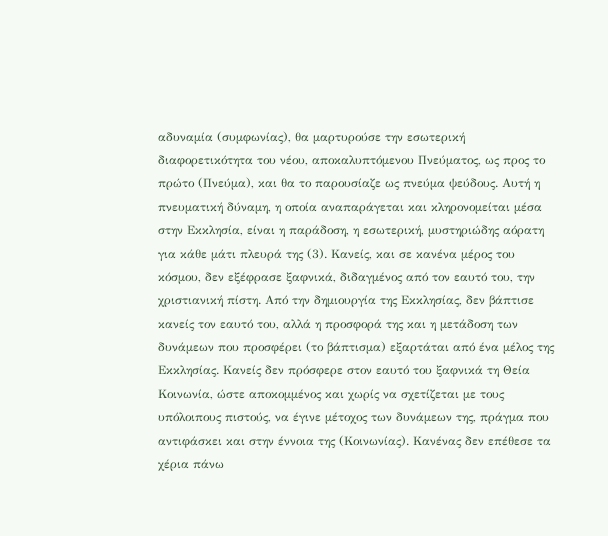αδυναμία (συμφωνίας), θα μαρτυρούσε την εσωτερική διαφορετικότητα του νέου, αποκαλυπτόμενου Πνεύματος, ως προς το πρώτο (Πνεύμα), και θα το παρουσίαζε ως πνεύμα ψεύδους. Αυτή η πνευματική δύναμη, η οποία αναπαράγεται και κληρονομείται μέσα στην Εκκλησία, είναι η παράδοση, η εσωτερική, μυστηριώδης αόρατη για κάθε μάτι πλευρά της (3). Κανείς, και σε κανένα μέρος του κόσμου, δεν εξέφρασε ξαφνικά, διδαγμένος από τον εαυτό του, την χριστιανική πίστη. Από την δημιουργία της Εκκλησίας, δεν βάπτισε κανείς τον εαυτό του, αλλά η προσφορά της και η μετάδοση των δυνάμεων που προσφέρει (το βάπτισμα) εξαρτάται από ένα μέλος της Εκκλησίας. Κανείς δεν πρόσφερε στον εαυτό του ξαφνικά τη Θεία Κοινωνία, ώστε αποκομμένος και χωρίς να σχετίζεται με τους υπόλοιπους πιστούς, να έγινε μέτοχος των δυνάμεων της, πράγμα που αντιφάσκει και στην έννοια της (Κοινωνίας). Κανένας δεν επέθεσε τα χέρια πάνω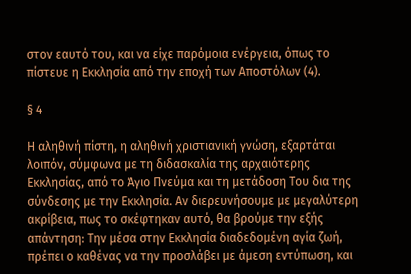στον εαυτό του, και να είχε παρόμοια ενέργεια, όπως το πίστευε η Εκκλησία από την εποχή των Αποστόλων (4).

§ 4

Η αληθινή πίστη, η αληθινή χριστιανική γνώση, εξαρτάται λοιπόν, σύμφωνα με τη διδασκαλία της αρχαιότερης Εκκλησίας, από το Άγιο Πνεύμα και τη μετάδοση Του δια της σύνδεσης με την Εκκλησία. Αν διερευνήσουμε με μεγαλύτερη ακρίβεια, πως το σκέφτηκαν αυτό, θα βρούμε την εξής απάντηση: Την μέσα στην Εκκλησία διαδεδομένη αγία ζωή, πρέπει ο καθένας να την προσλάβει με άμεση εντύπωση, και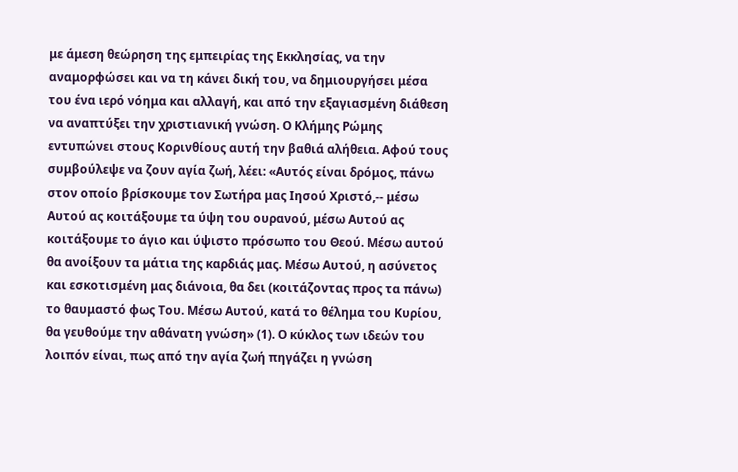με άμεση θεώρηση της εμπειρίας της Εκκλησίας, να την αναμορφώσει και να τη κάνει δική του, να δημιουργήσει μέσα του ένα ιερό νόημα και αλλαγή, και από την εξαγιασμένη διάθεση να αναπτύξει την χριστιανική γνώση. Ο Κλήμης Ρώμης εντυπώνει στους Κορινθίους αυτή την βαθιά αλήθεια. Αφού τους συμβούλεψε να ζουν αγία ζωή, λέει: «Αυτός είναι δρόμος, πάνω στον οποίο βρίσκουμε τον Σωτήρα μας Ιησού Χριστό,-- μέσω Αυτού ας κοιτάξουμε τα ύψη του ουρανού, μέσω Αυτού ας κοιτάξουμε το άγιο και ύψιστο πρόσωπο του Θεού. Μέσω αυτού θα ανοίξουν τα μάτια της καρδιάς μας. Μέσω Αυτού, η ασύνετος και εσκοτισμένη μας διάνοια, θα δει (κοιτάζοντας προς τα πάνω) το θαυμαστό φως Του. Μέσω Αυτού, κατά το θέλημα του Κυρίου, θα γευθούμε την αθάνατη γνώση» (1). Ο κύκλος των ιδεών του λοιπόν είναι, πως από την αγία ζωή πηγάζει η γνώση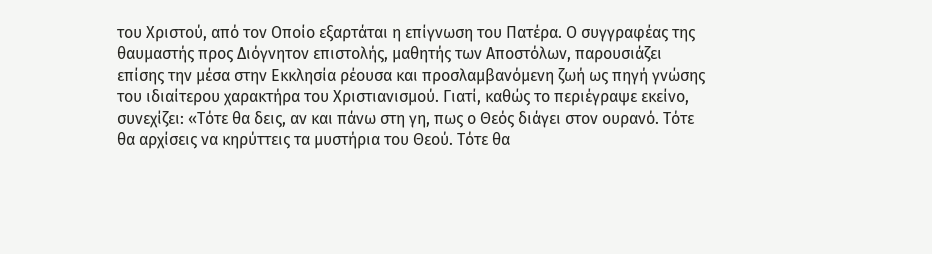του Χριστού, από τον Οποίο εξαρτάται η επίγνωση του Πατέρα. Ο συγγραφέας της θαυμαστής προς Διόγνητον επιστολής, μαθητής των Αποστόλων, παρουσιάζει επίσης την μέσα στην Εκκλησία ρέουσα και προσλαμβανόμενη ζωή ως πηγή γνώσης του ιδιαίτερου χαρακτήρα του Χριστιανισμού. Γιατί, καθώς το περιέγραψε εκείνο, συνεχίζει: «Τότε θα δεις, αν και πάνω στη γη, πως ο Θεός διάγει στον ουρανό. Τότε θα αρχίσεις να κηρύττεις τα μυστήρια του Θεού. Τότε θα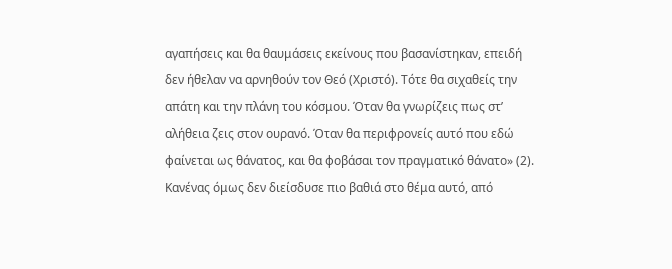αγαπήσεις και θα θαυμάσεις εκείνους που βασανίστηκαν, επειδή δεν ήθελαν να αρνηθούν τον Θεό (Χριστό). Τότε θα σιχαθείς την απάτη και την πλάνη του κόσμου. Όταν θα γνωρίζεις πως στ’ αλήθεια ζεις στον ουρανό. Όταν θα περιφρονείς αυτό που εδώ φαίνεται ως θάνατος, και θα φοβάσαι τον πραγματικό θάνατο» (2). Κανένας όμως δεν διείσδυσε πιο βαθιά στο θέμα αυτό, από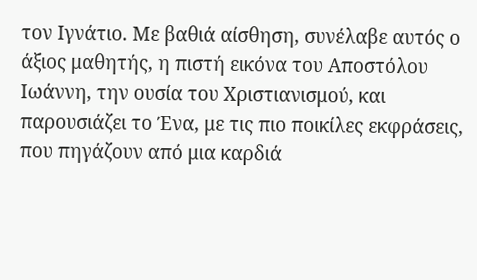τον Ιγνάτιο. Με βαθιά αίσθηση, συνέλαβε αυτός ο άξιος μαθητής, η πιστή εικόνα του Αποστόλου Ιωάννη, την ουσία του Χριστιανισμού, και παρουσιάζει το Ένα, με τις πιο ποικίλες εκφράσεις, που πηγάζουν από μια καρδιά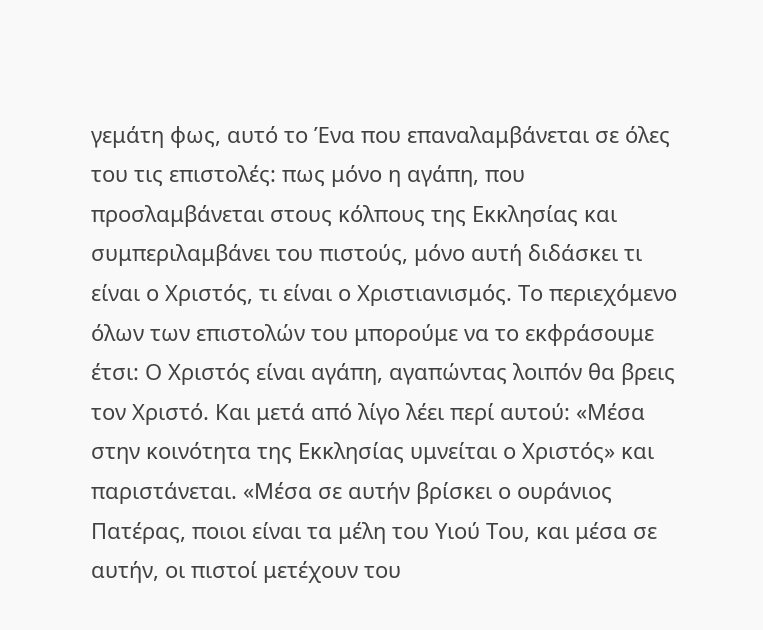γεμάτη φως, αυτό το Ένα που επαναλαμβάνεται σε όλες του τις επιστολές: πως μόνο η αγάπη, που προσλαμβάνεται στους κόλπους της Εκκλησίας και συμπεριλαμβάνει του πιστούς, μόνο αυτή διδάσκει τι είναι ο Χριστός, τι είναι ο Χριστιανισμός. Το περιεχόμενο όλων των επιστολών του μπορούμε να το εκφράσουμε έτσι: Ο Χριστός είναι αγάπη, αγαπώντας λοιπόν θα βρεις τον Χριστό. Και μετά από λίγο λέει περί αυτού: «Μέσα στην κοινότητα της Εκκλησίας υμνείται ο Χριστός» και παριστάνεται. «Μέσα σε αυτήν βρίσκει ο ουράνιος Πατέρας, ποιοι είναι τα μέλη του Υιού Του, και μέσα σε αυτήν, οι πιστοί μετέχουν του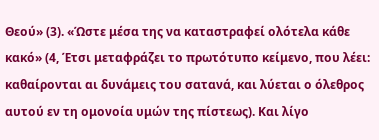Θεού» (3). «Ώστε μέσα της να καταστραφεί ολότελα κάθε κακό» (4, Έτσι μεταφράζει το πρωτότυπο κείμενο, που λέει: καθαίρονται αι δυνάμεις του σατανά, και λύεται ο όλεθρος αυτού εν τη ομονοία υμών της πίστεως). Και λίγο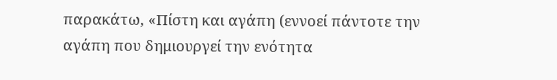παρακάτω, «Πίστη και αγάπη (εννοεί πάντοτε την αγάπη που δημιουργεί την ενότητα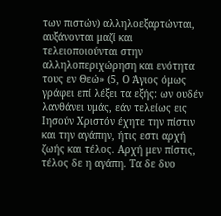των πιστών) αλληλοεξαρτώνται, αυξάνονται μαζί και τελειοποιούνται στην αλληλοπεριχώρηση και ενότητα τους εν Θεώ» (5, Ο Άγιος όμως γράφει επί λέξει τα εξής: ων ουδέν λανθάνει υμάς, εάν τελείως εις Ιησούν Χριστόν έχητε την πίστιν και την αγάπην, ήτις εστι αρχή ζωής και τέλος. Αρχή μεν πίστις, τέλος δε η αγάπη. Τα δε δυο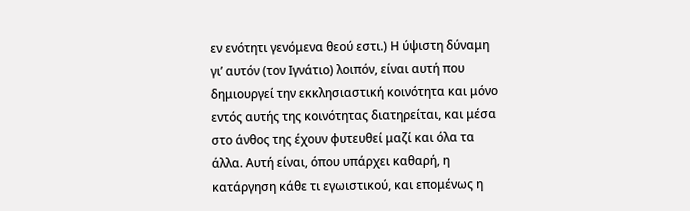εν ενότητι γενόμενα θεού εστι.) Η ύψιστη δύναμη γι’ αυτόν (τον Ιγνάτιο) λοιπόν, είναι αυτή που δημιουργεί την εκκλησιαστική κοινότητα και μόνο εντός αυτής της κοινότητας διατηρείται, και μέσα στο άνθος της έχουν φυτευθεί μαζί και όλα τα άλλα. Αυτή είναι, όπου υπάρχει καθαρή, η κατάργηση κάθε τι εγωιστικού, και επομένως η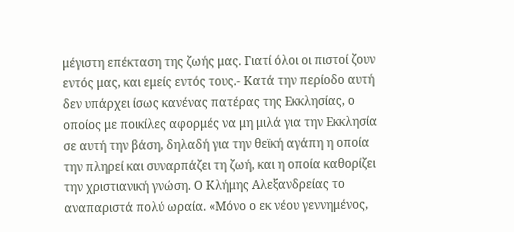μέγιστη επέκταση της ζωής μας. Γιατί όλοι οι πιστοί ζουν εντός μας, και εμείς εντός τους.- Κατά την περίοδο αυτή δεν υπάρχει ίσως κανένας πατέρας της Εκκλησίας, ο οποίος με ποικίλες αφορμές να μη μιλά για την Εκκλησία σε αυτή την βάση, δηλαδή για την θεϊκή αγάπη η οποία την πληρεί και συναρπάζει τη ζωή, και η οποία καθορίζει την χριστιανική γνώση. Ο Κλήμης Αλεξανδρείας το αναπαριστά πολύ ωραία. «Μόνο ο εκ νέου γεννημένος,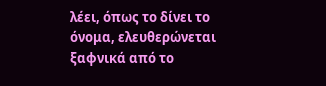λέει, όπως το δίνει το όνομα, ελευθερώνεται ξαφνικά από το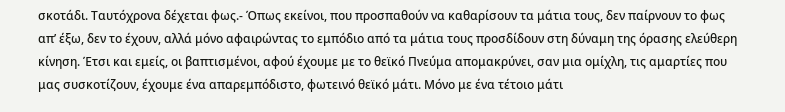σκοτάδι. Ταυτόχρονα δέχεται φως.- Όπως εκείνοι, που προσπαθούν να καθαρίσουν τα μάτια τους, δεν παίρνουν το φως απ’ έξω, δεν το έχουν, αλλά μόνο αφαιρώντας το εμπόδιο από τα μάτια τους προσδίδουν στη δύναμη της όρασης ελεύθερη κίνηση. Έτσι και εμείς, οι βαπτισμένοι, αφού έχουμε με το θεϊκό Πνεύμα απομακρύνει, σαν μια ομίχλη, τις αμαρτίες που μας συσκοτίζουν, έχουμε ένα απαρεμπόδιστο, φωτεινό θεϊκό μάτι. Μόνο με ένα τέτοιο μάτι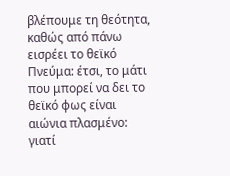βλέπουμε τη θεότητα, καθώς από πάνω εισρέει το θεϊκό Πνεύμα: έτσι, το μάτι που μπορεί να δει το θεϊκό φως είναι αιώνια πλασμένο: γιατί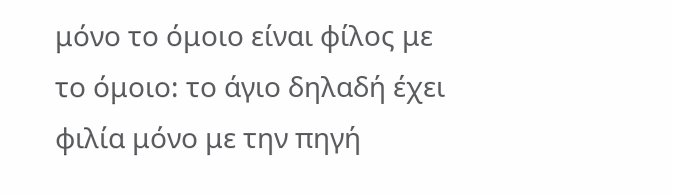μόνο το όμοιο είναι φίλος με το όμοιο: το άγιο δηλαδή έχει φιλία μόνο με την πηγή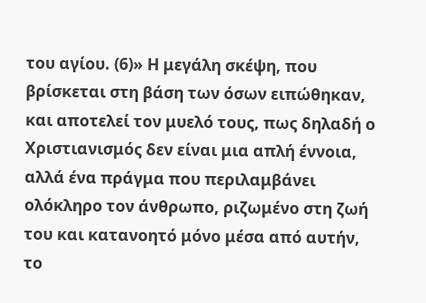του αγίου. (6)» Η μεγάλη σκέψη, που βρίσκεται στη βάση των όσων ειπώθηκαν, και αποτελεί τον μυελό τους, πως δηλαδή ο Χριστιανισμός δεν είναι μια απλή έννοια, αλλά ένα πράγμα που περιλαμβάνει ολόκληρο τον άνθρωπο, ριζωμένο στη ζωή του και κατανοητό μόνο μέσα από αυτήν, το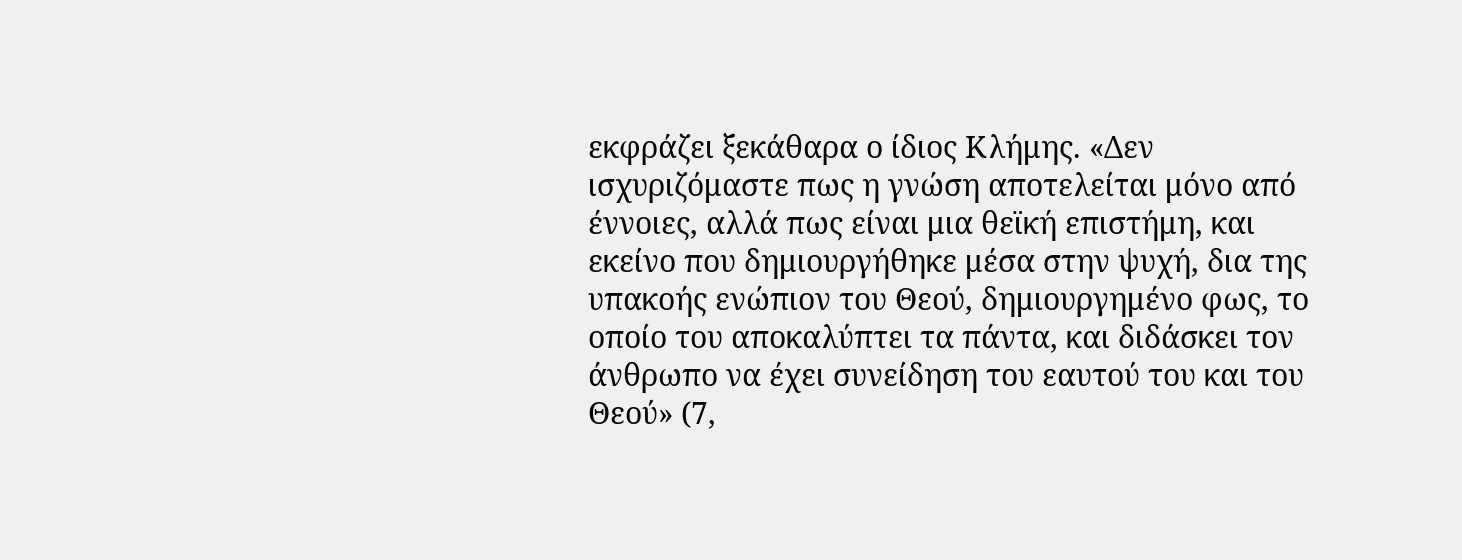εκφράζει ξεκάθαρα ο ίδιος Κλήμης. «Δεν ισχυριζόμαστε πως η γνώση αποτελείται μόνο από έννοιες, αλλά πως είναι μια θεϊκή επιστήμη, και εκείνο που δημιουργήθηκε μέσα στην ψυχή, δια της υπακοής ενώπιον του Θεού, δημιουργημένο φως, το οποίο του αποκαλύπτει τα πάντα, και διδάσκει τον άνθρωπο να έχει συνείδηση του εαυτού του και του Θεού» (7,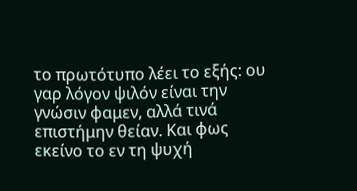το πρωτότυπο λέει το εξής: ου γαρ λόγον ψιλόν είναι την γνώσιν φαμεν, αλλά τινά επιστήμην θείαν. Και φως εκείνο το εν τη ψυχή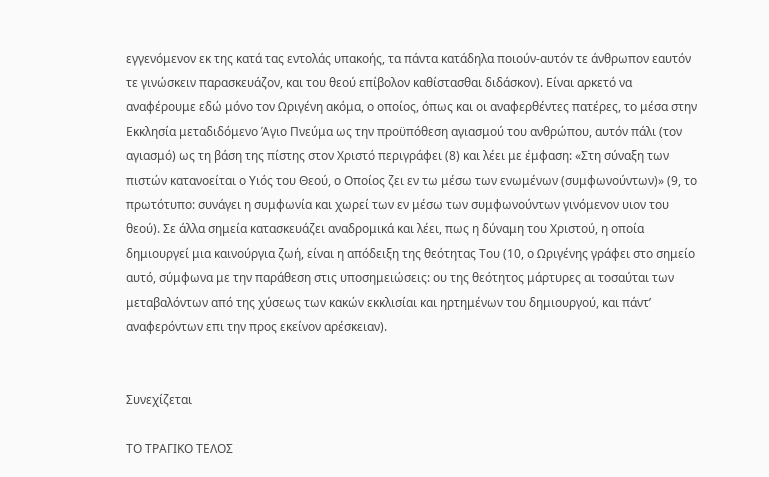εγγενόμενον εκ της κατά τας εντολάς υπακοής, τα πάντα κατάδηλα ποιούν-αυτόν τε άνθρωπον εαυτόν τε γινώσκειν παρασκευάζον, και του θεού επίβολον καθίστασθαι διδάσκον). Είναι αρκετό να αναφέρουμε εδώ μόνο τον Ωριγένη ακόμα, ο οποίος, όπως και οι αναφερθέντες πατέρες, το μέσα στην Εκκλησία μεταδιδόμενο Άγιο Πνεύμα ως την προϋπόθεση αγιασμού του ανθρώπου, αυτόν πάλι (τον αγιασμό) ως τη βάση της πίστης στον Χριστό περιγράφει (8) και λέει με έμφαση: «Στη σύναξη των πιστών κατανοείται ο Υιός του Θεού, ο Οποίος ζει εν τω μέσω των ενωμένων (συμφωνούντων)» (9, το πρωτότυπο: συνάγει η συμφωνία και χωρεί των εν μέσω των συμφωνούντων γινόμενον υιον του θεού). Σε άλλα σημεία κατασκευάζει αναδρομικά και λέει, πως η δύναμη του Χριστού, η οποία δημιουργεί μια καινούργια ζωή, είναι η απόδειξη της θεότητας Του (10, ο Ωριγένης γράφει στο σημείο αυτό, σύμφωνα με την παράθεση στις υποσημειώσεις: ου της θεότητος μάρτυρες αι τοσαύται των μεταβαλόντων από της χύσεως των κακών εκκλισίαι και ηρτημένων του δημιουργού, και πάντ’ αναφερόντων επι την προς εκείνον αρέσκειαν).


Συνεχίζεται

ΤΟ ΤΡΑΓΙΚΟ ΤΕΛΟΣ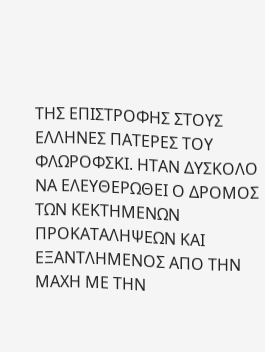ΤΗΣ ΕΠΙΣΤΡΟΦΗΣ ΣΤΟΥΣ ΕΛΛΗΝΕΣ ΠΑΤΕΡΕΣ ΤΟΥ  ΦΛΩΡΟΦΣΚΙ. ΗΤΑΝ ΔΥΣΚΟΛΟ ΝΑ ΕΛΕΥΘΕΡΩΘΕΙ Ο ΔΡΟΜΟΣ ΤΩΝ ΚΕΚΤΗΜΕΝΩΝ ΠΡΟΚΑΤΑΛΗΨΕΩΝ ΚΑΙ ΕΞΑΝΤΛΗΜΕΝΟΣ ΑΠΟ ΤΗΝ ΜΑΧΗ ΜΕ ΤΗΝ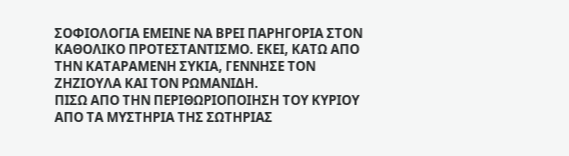ΣΟΦΙΟΛΟΓΙΑ ΕΜΕΙΝΕ ΝΑ ΒΡΕΙ ΠΑΡΗΓΟΡΙΑ ΣΤΟΝ ΚΑΘΟΛΙΚΟ ΠΡΟΤΕΣΤΑΝΤΙΣΜΟ. ΕΚΕΙ, ΚΑΤΩ ΑΠΟ ΤΗΝ ΚΑΤΑΡΑΜΕΝΗ ΣΥΚΙΑ, ΓΕΝΝΗΣΕ ΤΟΝ ΖΗΖΙΟΥΛΑ ΚΑΙ ΤΟΝ ΡΩΜΑΝΙΔΗ.
ΠΙΣΩ ΑΠΟ ΤΗΝ ΠΕΡΙΘΩΡΙΟΠΟΙΗΣΗ ΤΟΥ ΚΥΡΙΟΥ ΑΠΟ ΤΑ ΜΥΣΤΗΡΙΑ ΤΗΣ ΣΩΤΗΡΙΑΣ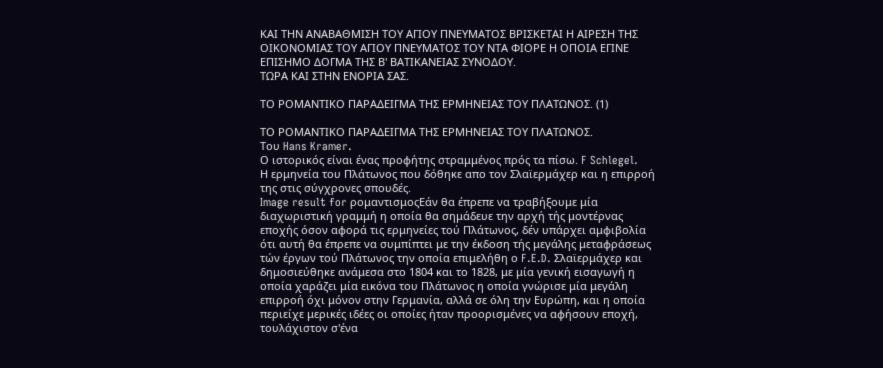ΚΑΙ ΤΗΝ ΑΝΑΒΑΘΜΙΣΗ ΤΟΥ ΑΓΙΟΥ ΠΝΕΥΜΑΤΟΣ ΒΡΙΣΚΕΤΑΙ Η ΑΙΡΕΣΗ ΤΗΣ ΟΙΚΟΝΟΜΙΑΣ ΤΟΥ ΑΓΙΟΥ ΠΝΕΥΜΑΤΟΣ ΤΟΥ ΝΤΑ ΦΙΟΡΕ Η ΟΠΟΙΑ ΕΓΙΝΕ ΕΠΙΣΗΜΟ ΔΟΓΜΑ ΤΗΣ Β' ΒΑΤΙΚΑΝΕΙΑΣ ΣΥΝΟΔΟΥ.
ΤΩΡΑ ΚΑΙ ΣΤΗΝ ΕΝΟΡΙΑ ΣΑΣ.

ΤΟ ΡΟΜΑΝΤΙΚΟ ΠΑΡΑΔΕΙΓΜΑ ΤΗΣ ΕΡΜΗΝΕΙΑΣ ΤΟΥ ΠΛΑΤΩΝΟΣ. (1)

ΤΟ ΡΟΜΑΝΤΙΚΟ ΠΑΡΑΔΕΙΓΜΑ ΤΗΣ ΕΡΜΗΝΕΙΑΣ ΤΟΥ ΠΛΑΤΩΝΟΣ.
Του Hans Kramer.
Ο ιστορικός είναι ένας προφήτης στραμμένος πρός τα πίσω. F Schlegel.
Η ερμηνεία του Πλάτωνος που δόθηκε απο τον Σλαϊερμάχερ και η επιρροή της στις σύγχρονες σπουδές.
Image result for ρομαντισμοςΕάν θα έπρεπε να τραβήξουμε μία διαχωριστική γραμμή η οποία θα σημάδευε την αρχή τής μοντέρνας εποχής όσον αφορά τις ερμηνείες τού Πλάτωνος, δέν υπάρχει αμφιβολία ότι αυτή θα έπρεπε να συμπίπτει με την έκδοση τής μεγάλης μεταφράσεως τών έργων τού Πλάτωνος την οποία επιμελήθη ο F.E.D. Σλαϊερμάχερ και δημοσιεύθηκε ανάμεσα στο 1804 και το 1828, με μία γενική εισαγωγή η οποία χαράζει μία εικόνα του Πλάτωνος η οποία γνώρισε μία μεγάλη επιρροή όχι μόνον στην Γερμανία, αλλά σε όλη την Ευρώπη, και η οποία περιείχε μερικές ιδέες οι οποίες ήταν προορισμένες να αφήσουν εποχή, τουλάχιστον σ'ένα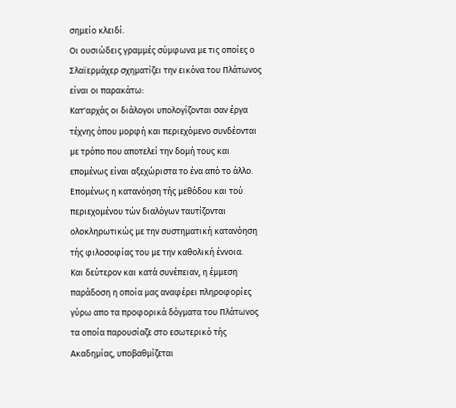σημείο κλειδί.
Οι ουσιώδεις γραμμές σύμφωνα με τις οποίες ο Σλαϊερμάχερ σχηματίζει την εικόνα του Πλάτωνος είναι οι παρακάτω:
Κατ'αρχάς οι διάλογοι υπολογίζονται σαν έργα τέχνης όπου μορφή και περιεχόμενο συνδέονται με τρόπο που αποτελεί την δομή τους και επομένως είναι αξεχώριστα το ένα από το άλλο. Επομένως η κατανόηση τής μεθόδου και τού περιεχομένου τών διαλόγων ταυτίζονται ολοκληρωτικώς με την συστηματική κατανόηση τής φιλοσοφίας του με την καθολική έννοια.
Και δεύτερον και κατά συνέπειαν, η έμμεση παράδοση η οποία μας αναφέρει πληροφορίες γύρω απο τα προφορικά δόγματα του Πλάτωνος τα οποία παρουσίαζε στο εσωτερικό τής Ακαδημίας, υποβαθμίζεται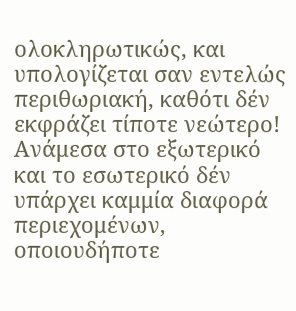ολοκληρωτικώς, και υπολογίζεται σαν εντελώς περιθωριακή, καθότι δέν εκφράζει τίποτε νεώτερο! Ανάμεσα στο εξωτερικό και το εσωτερικό δέν υπάρχει καμμία διαφορά περιεχομένων, οποιουδήποτε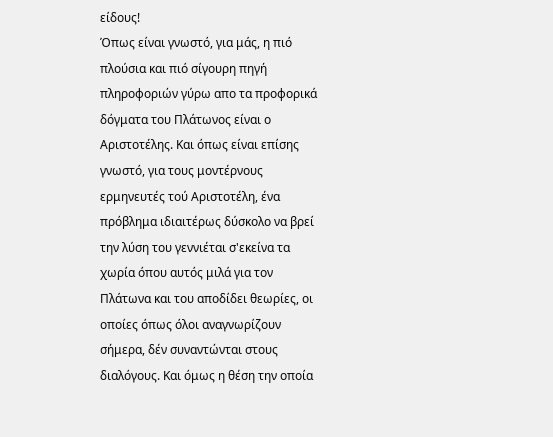είδους!
Όπως είναι γνωστό, για μάς, η πιό πλούσια και πιό σίγουρη πηγή πληροφοριών γύρω απο τα προφορικά δόγματα του Πλάτωνος είναι ο Αριστοτέλης. Και όπως είναι επίσης γνωστό, για τους μοντέρνους ερμηνευτές τού Αριστοτέλη, ένα πρόβλημα ιδιαιτέρως δύσκολο να βρεί την λύση του γεννιέται σ'εκείνα τα χωρία όπου αυτός μιλά για τον Πλάτωνα και του αποδίδει θεωρίες, οι οποίες όπως όλοι αναγνωρίζουν σήμερα, δέν συναντώνται στους διαλόγους. Και όμως η θέση την οποία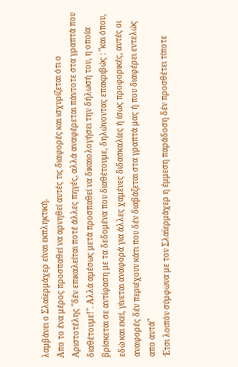λαμβάνει ο Σλαϊερμάχερ είναι εκπληκτική.
Απο το ένα μέρος προσπαθεί να αρνηθεί αυτές τις διαφορές και ισχυρίζεται ότι ο Αριστοτέλης "δέν επικαλείται ποτέ άλλες πηγές, αλλά αναφέρεται πάντοτε στα γραπτά που διαθέτουμε!". Αλλά αμέσως μετά προσπαθεί να δικαιολογήσει την δήλωσή του, η οποία βρίσκεται σε αντίφαση με τα δεδομένα που διαθέτουμε, δηλώνοντας επακριβώς : "και όπου, εδώ και εκεί, γίνεται αναφορά για άλλες χαμένες διδασκαλίες ή ίσως προφορικές, αυτές οι αναφορές δέν περιέχουν κάτι που δέν διαβάζεται στα γραπτά μας ή που διαφέρει εντελώς απο αυτά"
Έτσι λοιπόν σύμφωνα με τον Σλαϊερμάχερ η έμμεση παράδοση δέν προσθέτει τίποτε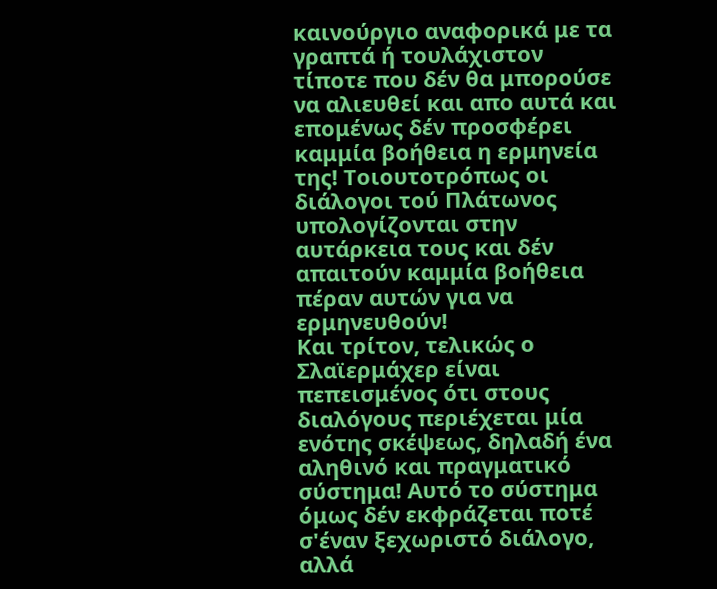καινούργιο αναφορικά με τα γραπτά ή τουλάχιστον τίποτε που δέν θα μπορούσε να αλιευθεί και απο αυτά και επομένως δέν προσφέρει καμμία βοήθεια η ερμηνεία της! Τοιουτοτρόπως οι διάλογοι τού Πλάτωνος υπολογίζονται στην αυτάρκεια τους και δέν απαιτούν καμμία βοήθεια πέραν αυτών για να ερμηνευθούν!
Και τρίτον, τελικώς ο Σλαϊερμάχερ είναι πεπεισμένος ότι στους διαλόγους περιέχεται μία ενότης σκέψεως, δηλαδή ένα αληθινό και πραγματικό σύστημα! Αυτό το σύστημα όμως δέν εκφράζεται ποτέ σ'έναν ξεχωριστό διάλογο, αλλά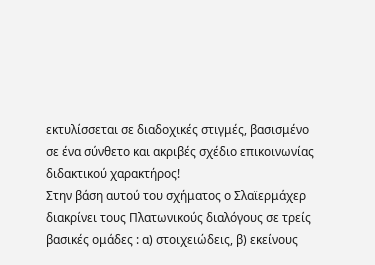εκτυλίσσεται σε διαδοχικές στιγμές, βασισμένο σε ένα σύνθετο και ακριβές σχέδιο επικοινωνίας διδακτικού χαρακτήρος!
Στην βάση αυτού του σχήματος ο Σλαϊερμάχερ διακρίνει τους Πλατωνικούς διαλόγους σε τρείς βασικές ομάδες : α) στοιχειώδεις, β) εκείνους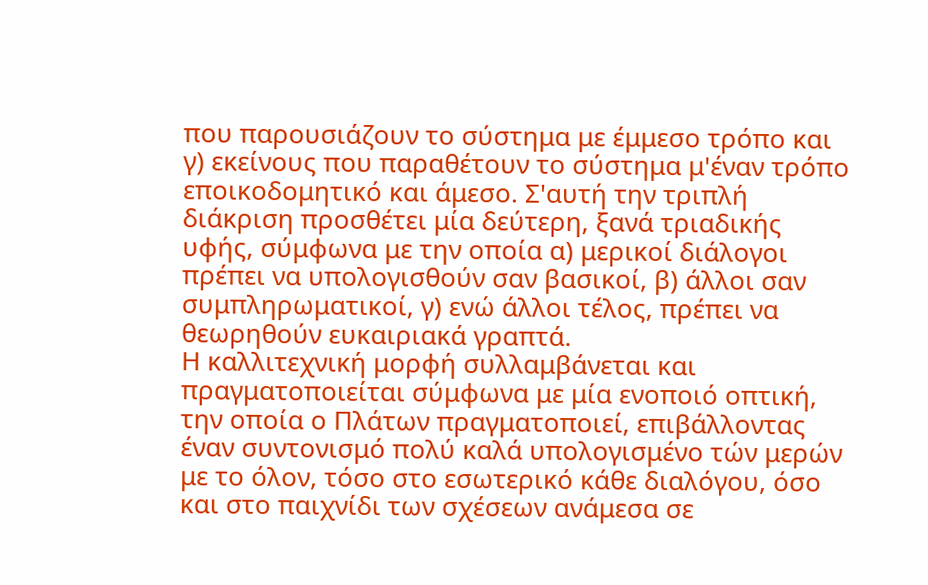που παρουσιάζουν το σύστημα με έμμεσο τρόπο και γ) εκείνους που παραθέτουν το σύστημα μ'έναν τρόπο εποικοδομητικό και άμεσο. Σ'αυτή την τριπλή διάκριση προσθέτει μία δεύτερη, ξανά τριαδικής υφής, σύμφωνα με την οποία α) μερικοί διάλογοι πρέπει να υπολογισθούν σαν βασικοί, β) άλλοι σαν συμπληρωματικοί, γ) ενώ άλλοι τέλος, πρέπει να θεωρηθούν ευκαιριακά γραπτά.
Η καλλιτεχνική μορφή συλλαμβάνεται και πραγματοποιείται σύμφωνα με μία ενοποιό οπτική, την οποία ο Πλάτων πραγματοποιεί, επιβάλλοντας έναν συντονισμό πολύ καλά υπολογισμένο τών μερών με το όλον, τόσο στο εσωτερικό κάθε διαλόγου, όσο και στο παιχνίδι των σχέσεων ανάμεσα σε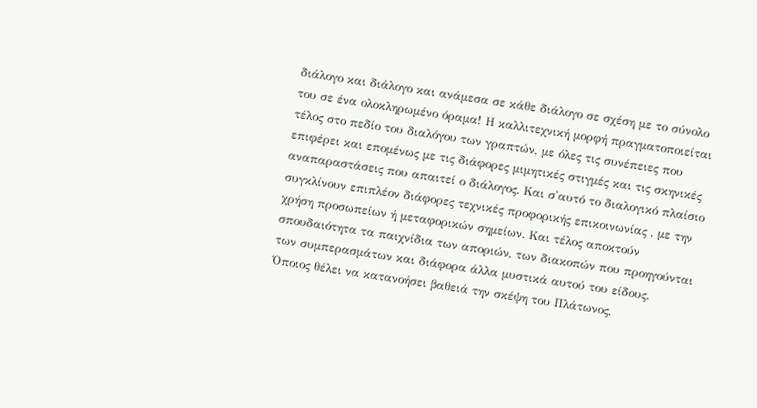διάλογο και διάλογο και ανάμεσα σε κάθε διάλογο σε σχέση με το σύνολο του σε ένα ολοκληρωμένο όραμα! Η καλλιτεχνική μορφή πραγματοποιείται τέλος στο πεδίο του διαλόγου των γραπτών, με όλες τις συνέπειες που επιφέρει και επομένως με τις διάφορες μιμητικές στιγμές και τις σκηνικές αναπαραστάσεις που απαιτεί ο διάλογος. Και σ'αυτό το διαλογικό πλαίσιο συγκλίνουν επιπλέον διάφορες τεχνικές προφορικής επικοινωνίας , με την χρήση προσωπείων ή μεταφορικών σημείων. Και τέλος αποκτούν σπουδαιότητα τα παιχνίδια των αποριών, των διακοπών που προηγούνται των συμπερασμάτων και διάφορα άλλα μυστικά αυτού του είδους.
Όποιος θέλει να κατανοήσει βαθειά την σκέψη του Πλάτωνος,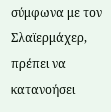σύμφωνα με τον Σλαϊερμάχερ, πρέπει να κατανοήσει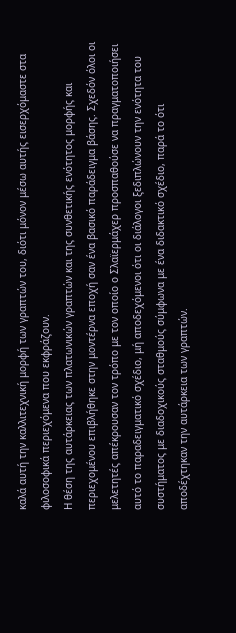καλά αυτή την καλλιτεχνική μορφή των γραπτών του, διότι μόνον μέσω αυτής εισερχόμαστε στα φιλοσοφικά περιεχόμενα που εκφράζουν.
Η θέση της αυτάρκειας των πλατωνικών γραπτών και της συνθετικής ενότητος μορφής και περιεχομένου επιβλήθηκε στην μοντέρνα εποχή σαν ένα βασικό παράδειγμα βάσης. Σχεδόν όλοι οι μελετητές απέκρουσαν τον τρόπο με τον οποίο ο Σλαϊερμάχερ προσπαθούσε να πραγματοποιήσει αυτό το παραδειγματικό σχέδιο, μή αποδεχόμενοι ότι οι διάλογοι ξεδιπλώνουν την ενότητα του συστήματος με διαδοχικούς σταθμούς σύμφωνα με ένα διδακτικό σχέδιο, παρά το ότι αποδέχτηκαν την αυτάρκεια των γραπτών.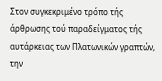Στον συγκεκριμένο τρόπο τής άρθρωσης τού παραδείγματος τής αυτάρκειας των Πλατωνικών γραπτών, την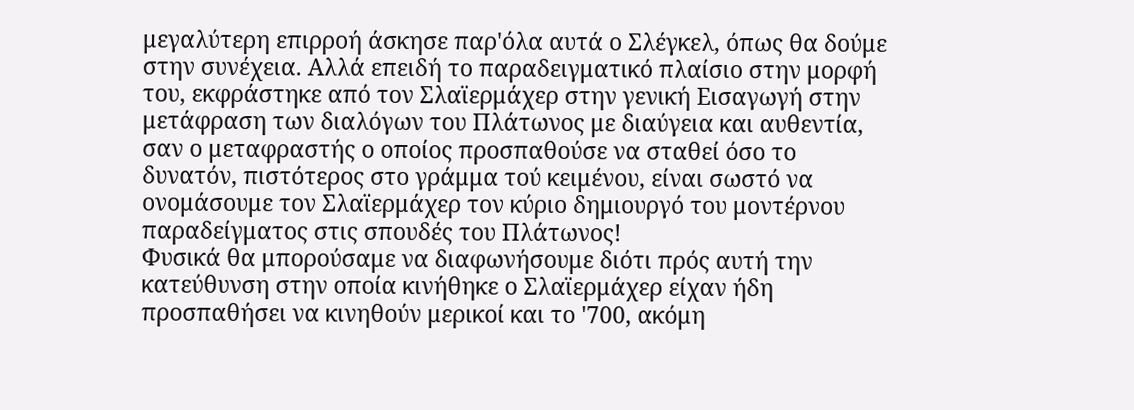μεγαλύτερη επιρροή άσκησε παρ'όλα αυτά ο Σλέγκελ, όπως θα δούμε στην συνέχεια. Αλλά επειδή το παραδειγματικό πλαίσιο στην μορφή του, εκφράστηκε από τον Σλαϊερμάχερ στην γενική Εισαγωγή στην μετάφραση των διαλόγων του Πλάτωνος με διαύγεια και αυθεντία, σαν ο μεταφραστής ο οποίος προσπαθούσε να σταθεί όσο το δυνατόν, πιστότερος στο γράμμα τού κειμένου, είναι σωστό να ονομάσουμε τον Σλαϊερμάχερ τον κύριο δημιουργό του μοντέρνου παραδείγματος στις σπουδές του Πλάτωνος!
Φυσικά θα μπορούσαμε να διαφωνήσουμε διότι πρός αυτή την κατεύθυνση στην οποία κινήθηκε ο Σλαϊερμάχερ είχαν ήδη προσπαθήσει να κινηθούν μερικοί και το '700, ακόμη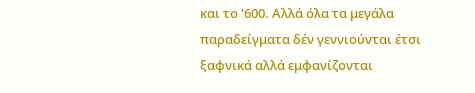και το '600. Αλλά όλα τα μεγάλα παραδείγματα δέν γεννιούνται έτσι ξαφνικά αλλά εμφανίζονται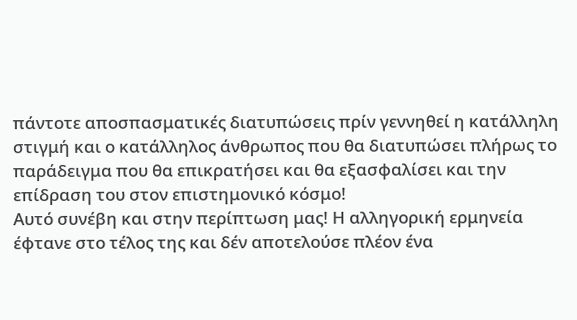πάντοτε αποσπασματικές διατυπώσεις πρίν γεννηθεί η κατάλληλη στιγμή και ο κατάλληλος άνθρωπος που θα διατυπώσει πλήρως το παράδειγμα που θα επικρατήσει και θα εξασφαλίσει και την επίδραση του στον επιστημονικό κόσμο!
Αυτό συνέβη και στην περίπτωση μας! Η αλληγορική ερμηνεία έφτανε στο τέλος της και δέν αποτελούσε πλέον ένα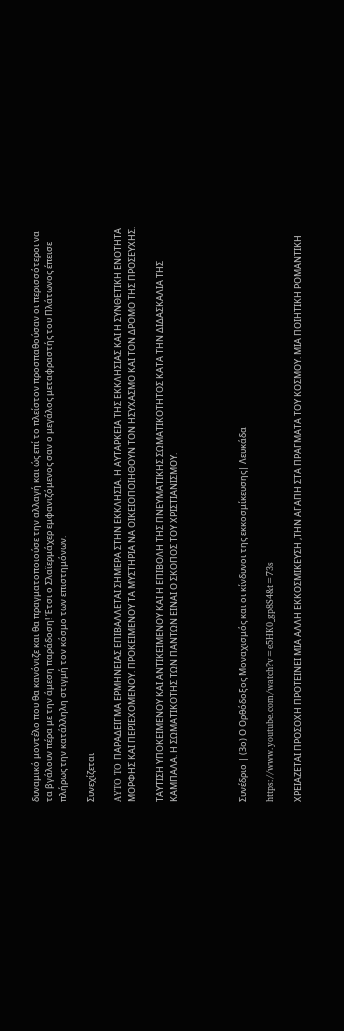δυναμικό μοντέλο που θα κανόνιζε και θα πραγματοποιούσε την αλλαγή και ώς επί το πλείστον προσπαθούσαν οι περισσότεροι να τα βγάλουν πέρα με την άμεση παράδοση! Έτσι ο Σλαϊερμάχερ εμφανιζόμενος σαν ο μεγάλος μεταφραστής του Πλάτωνος έπεισε πλήρως την κατάλληλη στιγμή τον κόσμο των επιστημόνων.

Συνεχίζεται

AYTO TO ΠΑΡΑΔΕΙΓΜΑ ΕΡΜΗΝΕΙΑΣ ΕΠΙΒΑΛΛΕΤΑΙ ΣΗΜΕΡΑ ΣΤΗΝ ΕΚΚΛΗΣΙΑ. Η ΑΥΤΑΡΚΕΙΑ ΤΗΣ ΕΚΚΛΗΣΙΑΣ ΚΑΙ Η ΣΥΝΘΕΤΙΚΗ ΕΝΟΤΗΤΑ ΜΟΡΦΗΣ ΚΑΙ ΠΕΡΙΕΧΟΜΕΝΟΥ. ΠΡΟΚΕΙΜΕΝΟΥ ΤΑ ΜΥΣΤΗΡΙΑ ΝΑ ΟΙΚΕΙΟΠΟΙΗΘΟΥΝ ΤΟΝ ΗΣΥΧΑΣΜΟ ΚΑΙ ΤΟΝ ΔΡΟΜΟ ΤΗΣ ΠΡΟΣΕΥΧΗΣ.

ΤΑΥΤΙΣΗ ΥΠΟΚΕΙΜΕΝΟΥ ΚΑΙ ΑΝΤΙΚΕΙΜΕΝΟΥ ΚΑΙ Η ΕΠΙΒΟΛΗ ΤΗΣ ΠΝΕΥΜΑΤΙΚΗΣ ΣΩΜΑΤΙΚΟΤΗΤΟΣ ΚΑΤΑ ΤΗΝ ΔΙΔΑΣΚΑΛΙΑ ΤΗΣ ΚΑΜΠΑΛΑ. Η ΣΩΜΑΤΙΚΟΤΗΣ ΤΩΝ ΠΑΝΤΩΝ ΕΙΝΑΙ Ο ΣΚΟΠΟΣ ΤΟΥ ΧΡΙΣΤΙΑΝΙΣΜΟΥ.




Συνέδριο | (3ο) Ο Ορθόδοξος Μοναχισμός και οι κίνδυνοι της εκκοσμίκευσης| Λευκάδα

https://www.youtube.com/watch?v=e5HK0_gp8S4&t=73s

ΧΡΕΙΑΖΕΤΑΙ ΠΡΟΣΟΧΗ ΠΡΟΤΕΙΝΕΙ ΜΙΑ ΑΛΛΗ ΕΚΚΟΣΜΙΚΕΥΣΗ ,ΤΗΝ ΑΓΑΠΗ ΣΤΑ ΠΡΑΓΜΑΤΑ ΤΟΥ ΚΟΣΜΟΥ. ΜΙΑ ΠΟΙΗΤΙΚΗ ΡΟΜΑΝΤΙΚΗ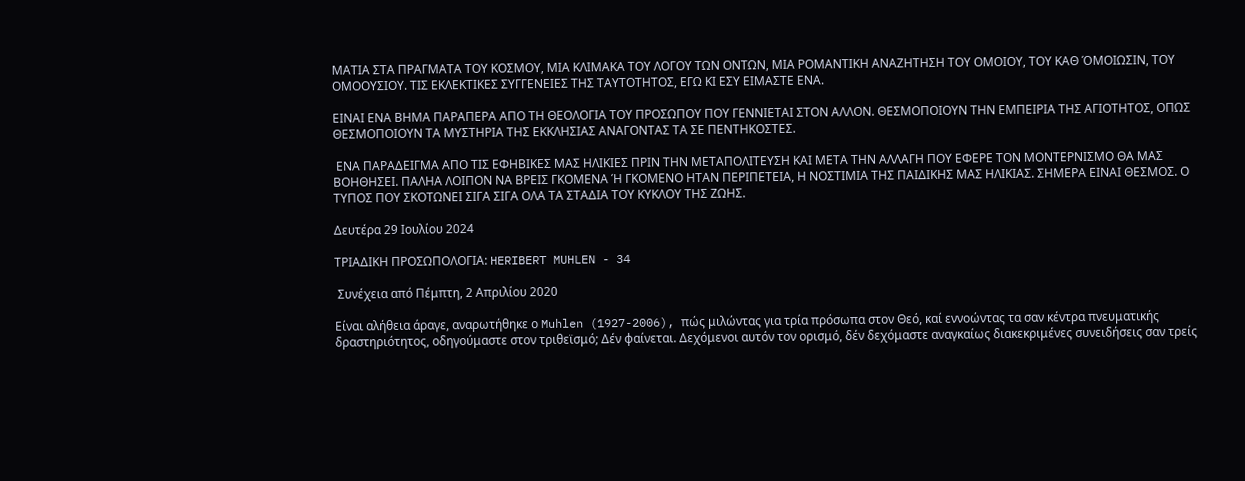ΜΑΤΙΑ ΣΤΑ ΠΡΑΓΜΑΤΑ ΤΟΥ ΚΟΣΜΟΥ, ΜΙΑ ΚΛΙΜΑΚΑ ΤΟΥ ΛΟΓΟΥ ΤΩΝ ΟΝΤΩΝ, ΜΙΑ ΡΟΜΑΝΤΙΚΗ ΑΝΑΖΗΤΗΣΗ ΤΟΥ ΟΜΟΙΟΥ, ΤΟΥ ΚΑΘ ΌΜΟΙΩΣΙΝ, ΤΟΥ ΟΜΟΟΥΣΙΟΥ. ΤΙΣ ΕΚΛΕΚΤΙΚΕΣ ΣΥΓΓΕΝΕΙΕΣ ΤΗΣ ΤΑΥΤΟΤΗΤΟΣ, ΕΓΩ ΚΙ ΕΣΥ ΕΙΜΑΣΤΕ ΕΝΑ.

ΕΙΝΑΙ ΕΝΑ ΒΗΜΑ ΠΑΡΑΠΕΡΑ ΑΠΟ ΤΗ ΘΕΟΛΟΓΙΑ ΤΟΥ ΠΡΟΣΩΠΟΥ ΠΟΥ ΓΕΝΝΙΕΤΑΙ ΣΤΟΝ ΑΛΛΟΝ. ΘΕΣΜΟΠΟΙΟΥΝ ΤΗΝ ΕΜΠΕΙΡΙΑ ΤΗΣ ΑΓΙΟΤΗΤΟΣ, ΟΠΩΣ ΘΕΣΜΟΠΟΙΟΥΝ ΤΑ ΜΥΣΤΗΡΙΑ ΤΗΣ ΕΚΚΛΗΣΙΑΣ ΑΝΑΓΟΝΤΑΣ ΤΑ ΣΕ ΠΕΝΤΗΚΟΣΤΕΣ.

 ΕΝΑ ΠΑΡΑΔΕΙΓΜΑ ΑΠΟ ΤΙΣ ΕΦΗΒΙΚΕΣ ΜΑΣ ΗΛΙΚΙΕΣ ΠΡΙΝ ΤΗΝ ΜΕΤΑΠΟΛΙΤΕΥΣΗ ΚΑΙ ΜΕΤΑ ΤΗΝ ΑΛΛΑΓΗ ΠΟΥ ΕΦΕΡΕ ΤΟΝ ΜΟΝΤΕΡΝΙΣΜΟ ΘΑ ΜΑΣ ΒΟΗΘΗΣΕΙ. ΠΑΛΗΑ ΛΟΙΠΟΝ ΝΑ ΒΡΕΙΣ ΓΚΟΜΕΝΑ Ή ΓΚΟΜΕΝΟ ΗΤΑΝ ΠΕΡΙΠΕΤΕΙΑ, Η ΝΟΣΤΙΜΙΑ ΤΗΣ ΠΑΙΔΙΚΗΣ ΜΑΣ ΗΛΙΚΙΑΣ. ΣΗΜΕΡΑ ΕΙΝΑΙ ΘΕΣΜΟΣ. Ο ΤΥΠΟΣ ΠΟΥ ΣΚΟΤΩΝΕΙ ΣΙΓΑ ΣΙΓΑ ΟΛΑ ΤΑ ΣΤΑΔΙΑ ΤΟΥ ΚΥΚΛΟΥ ΤΗΣ ΖΩΗΣ.

Δευτέρα 29 Ιουλίου 2024

ΤΡΙΑΔΙΚΗ ΠΡΟΣΩΠΟΛΟΓΙΑ: HERIBERT MUHLEN - 34

 Συνέχεια από Πέμπτη, 2 Απριλίου 2020

Είναι αλήθεια άραγε, αναρωτήθηκε ο Muhlen (1927-2006), πώς μιλώντας για τρία πρόσωπα στον Θεό, καί εννοώντας τα σαν κέντρα πνευματικής δραστηριότητος, οδηγούμαστε στον τριθεϊσμό; Δέν φαίνεται. Δεχόμενοι αυτόν τον ορισμό, δέν δεχόμαστε αναγκαίως διακεκριμένες συνειδήσεις σαν τρείς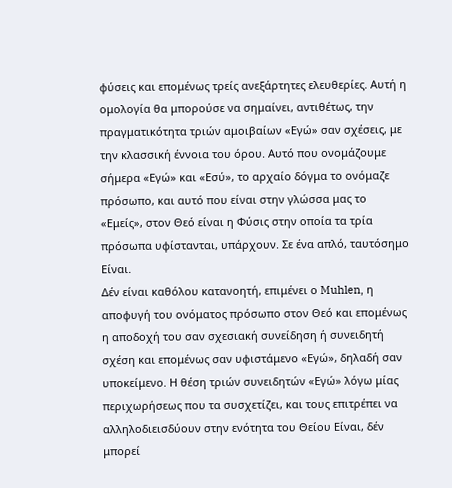φύσεις και επομένως τρείς ανεξάρτητες ελευθερίες. Αυτή η ομολογία θα μπορούσε να σημαίνει, αντιθέτως, την πραγματικότητα τριών αμοιβαίων «Εγώ» σαν σχέσεις, με την κλασσική έννοια του όρου. Αυτό που ονομάζουμε σήμερα «Εγώ» και «Εσύ», το αρχαίο δόγμα το ονόμαζε πρόσωπο, και αυτό που είναι στην γλώσσα μας το «Εμείς», στον Θεό είναι η Φύσις στην οποία τα τρία πρόσωπα υφίστανται, υπάρχουν. Σε ένα απλό, ταυτόσημο Είναι.
Δέν είναι καθόλου κατανοητή, επιμένει ο Muhlen, η αποφυγή του ονόματος πρόσωπο στον Θεό και επομένως η αποδοχή του σαν σχεσιακή συνείδηση ή συνειδητή σχέση και επομένως σαν υφιστάμενο «Εγώ», δηλαδή σαν υποκείμενο. Η θέση τριών συνειδητών «Εγώ» λόγω μίας περιχωρήσεως που τα συσχετίζει, και τους επιτρέπει να αλληλοδιεισδύουν στην ενότητα του Θείου Είναι, δέν μπορεί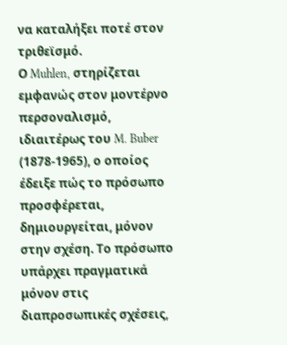να καταλήξει ποτέ στον τριθεϊσμό.
Ο Muhlen, στηρίζεται εμφανώς στον μοντέρνο περσοναλισμό, ιδιαιτέρως του M. Buber (1878-1965), ο οποίος έδειξε πώς το πρόσωπο προσφέρεται, δημιουργείται, μόνον στην σχέση. Το πρόσωπο υπάρχει πραγματικά μόνον στις διαπροσωπικές σχέσεις,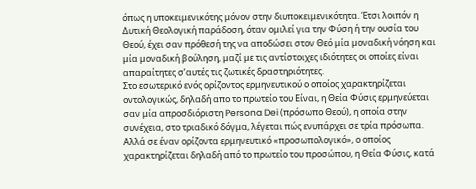όπως η υποκειμενικότης μόνον στην διυποκειμενικότητα. Έτσι λοιπόν η Δυτική Θεολογική παράδοση, όταν ομιλεί για την Φύση ή την ουσία του Θεού, έχει σαν πρόθεσή της να αποδώσει στον Θεό μία μοναδική νόηση και μία μοναδική βούληση, μαζί με τις αντίστοιχες ιδιότητες οι οποίες είναι απαραίτητες σ’αυτές τις ζωτικές δραστηριότητες.
Στο εσωτερικό ενός ορίζοντος ερμηνευτικού ο οποίος χαρακτηρίζεται οντολογικώς, δηλαδή απο το πρωτείο του Είναι, η Θεία Φύσις ερμηνεύεται σαν μία απροσδιόριστη Persona Dei (πρόσωπο Θεού), η οποία στην συνέχεια, στο τριαδικό δόγμα, λέγεται πώς ενυπάρχει σε τρία πρόσωπα. Αλλά σε έναν ορίζοντα ερμηνευτικό «προσωπολογικό», ο οποίος χαρακτηρίζεται δηλαδή από το πρωτείο του προσώπου, η Θεία Φύσις, κατά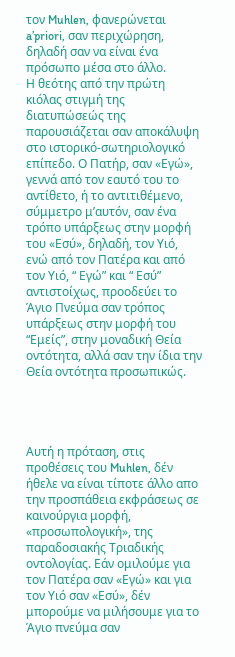τον Muhlen, φανερώνεται a’priori, σαν περιχώρηση, δηλαδή σαν να είναι ένα πρόσωπο μέσα στο άλλο.
Η θεότης από την πρώτη κιόλας στιγμή της διατυπώσεώς της παρουσιάζεται σαν αποκάλυψη στο ιστορικό-σωτηριολογικό επίπεδο. Ο Πατήρ, σαν «Εγώ», γεννά από τον εαυτό του το αντίθετο, ή το αντιτιθέμενο, σύμμετρο μ’αυτόν, σαν ένα τρόπο υπάρξεως στην μορφή του «Εσύ», δηλαδή, τον Υιό, ενώ από τον Πατέρα και από τον Υιό, “ Εγώ” και “ Εσύ” αντιστοίχως, προοδεύει το Άγιο Πνεύμα σαν τρόπος υπάρξεως στην μορφή του “Εμείς”, στην μοναδική Θεία οντότητα, αλλά σαν την ίδια την Θεία οντότητα προσωπικώς.




Αυτή η πρόταση, στις προθέσεις του Muhlen, δέν ήθελε να είναι τίποτε άλλο απο την προσπάθεια εκφράσεως σε καινούργια μορφή, «προσωπολογική», της παραδοσιακής Τριαδικής οντολογίας. Εάν ομιλούμε για τον Πατέρα σαν «Εγώ» και για τον Υιό σαν «Εσύ», δέν μπορούμε να μιλήσουμε για το Άγιο πνεύμα σαν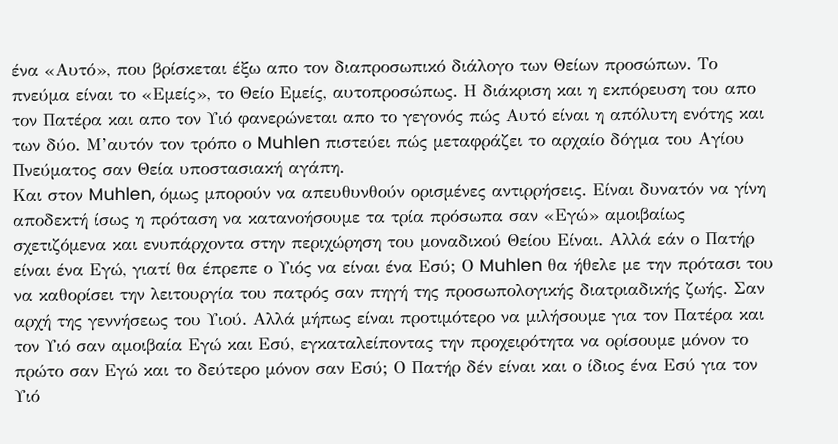ένα «Αυτό», που βρίσκεται έξω απο τον διαπροσωπικό διάλογο των Θείων προσώπων. Το πνεύμα είναι το «Εμείς», το Θείο Εμείς, αυτοπροσώπως. Η διάκριση και η εκπόρευση του απο τον Πατέρα και απο τον Υιό φανερώνεται απο το γεγονός πώς Αυτό είναι η απόλυτη ενότης και των δύο. Μ’αυτόν τον τρόπο ο Muhlen πιστεύει πώς μεταφράζει το αρχαίο δόγμα του Αγίου Πνεύματος σαν Θεία υποστασιακή αγάπη.
Και στον Muhlen, όμως μπορούν να απευθυνθούν ορισμένες αντιρρήσεις. Είναι δυνατόν να γίνη αποδεκτή ίσως η πρόταση να κατανοήσουμε τα τρία πρόσωπα σαν «Εγώ» αμοιβαίως σχετιζόμενα και ενυπάρχοντα στην περιχώρηση του μοναδικού Θείου Είναι. Αλλά εάν ο Πατήρ είναι ένα Εγώ, γιατί θα έπρεπε ο Υιός να είναι ένα Εσύ; Ο Muhlen θα ήθελε με την πρότασι του να καθορίσει την λειτουργία του πατρός σαν πηγή της προσωπολογικής διατριαδικής ζωής. Σαν αρχή της γεννήσεως του Υιού. Αλλά μήπως είναι προτιμότερο να μιλήσουμε για τον Πατέρα και τον Υιό σαν αμοιβαία Εγώ και Εσύ, εγκαταλείποντας την προχειρότητα να ορίσουμε μόνον το πρώτο σαν Εγώ και το δεύτερο μόνον σαν Εσύ; Ο Πατήρ δέν είναι και ο ίδιος ένα Εσύ για τον Υιό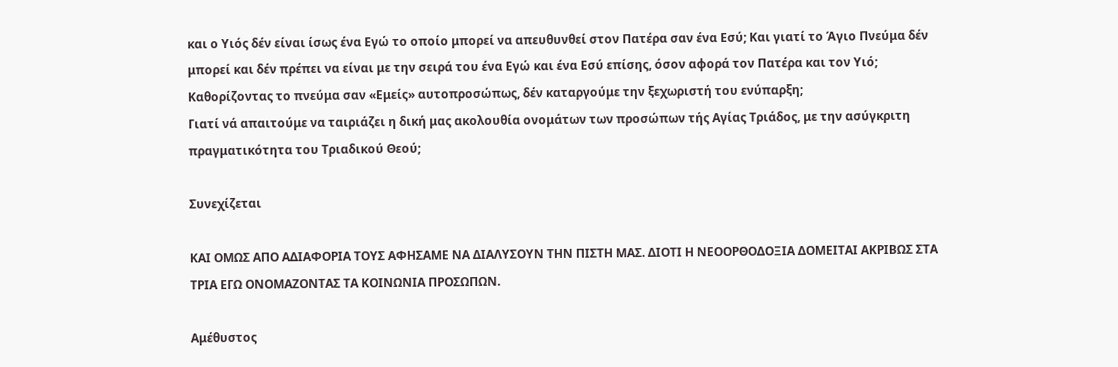και ο Υιός δέν είναι ίσως ένα Εγώ το οποίο μπορεί να απευθυνθεί στον Πατέρα σαν ένα Εσύ; Και γιατί το Άγιο Πνεύμα δέν μπορεί και δέν πρέπει να είναι με την σειρά του ένα Εγώ και ένα Εσύ επίσης, όσον αφορά τον Πατέρα και τον Υιό; Καθορίζοντας το πνεύμα σαν «Εμείς» αυτοπροσώπως, δέν καταργούμε την ξεχωριστή του ενύπαρξη;
Γιατί νά απαιτούμε να ταιριάζει η δική μας ακολουθία ονομάτων των προσώπων τής Αγίας Τριάδος, με την ασύγκριτη πραγματικότητα του Τριαδικού Θεού;

Συνεχίζεται

ΚΑΙ ΟΜΩΣ ΑΠΟ ΑΔΙΑΦΟΡΙΑ ΤΟΥΣ ΑΦΗΣΑΜΕ ΝΑ ΔΙΑΛΥΣΟΥΝ ΤΗΝ ΠΙΣΤΗ ΜΑΣ. ΔΙΟΤΙ Η ΝΕΟΟΡΘΟΔΟΞΙΑ ΔΟΜΕΙΤΑΙ ΑΚΡΙΒΩΣ ΣΤΑ ΤΡΙΑ ΕΓΩ ΟΝΟΜΑΖΟΝΤΑΣ ΤΑ ΚΟΙΝΩΝΙΑ ΠΡΟΣΩΠΩΝ.

Αμέθυστος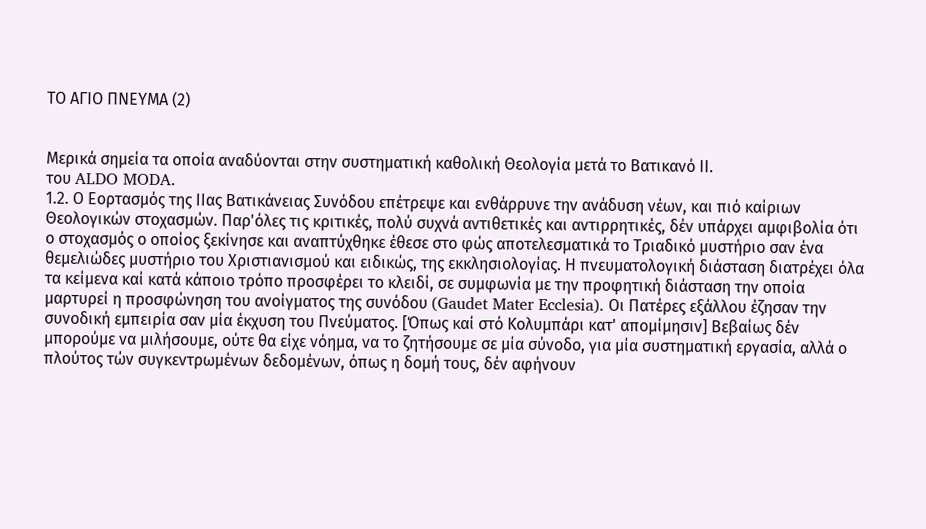ΤΟ ΑΓΙΟ ΠΝΕΥΜΑ (2)


Μερικά σημεία τα οποία αναδύονται στην συστηματική καθολική Θεολογία μετά το Βατικανό ΙΙ.
του ALDO MODA.
1.2. Ο Εορτασμός της ΙΙας Βατικάνειας Συνόδου επέτρεψε και ενθάρρυνε την ανάδυση νέων, και πιό καίριων Θεολογικών στοχασμών. Παρ'όλες τις κριτικές, πολύ συχνά αντιθετικές και αντιρρητικές, δέν υπάρχει αμφιβολία ότι ο στοχασμός ο οποίος ξεκίνησε και αναπτύχθηκε έθεσε στο φώς αποτελεσματικά το Τριαδικό μυστήριο σαν ένα θεμελιώδες μυστήριο του Χριστιανισμού και ειδικώς, της εκκλησιολογίας. Η πνευματολογική διάσταση διατρέχει όλα τα κείμενα καί κατά κάποιο τρόπο προσφέρει το κλειδί, σε συμφωνία με την προφητική διάσταση την οποία μαρτυρεί η προσφώνηση του ανοίγματος της συνόδου (Gaudet Mater Ecclesia). Οι Πατέρες εξάλλου έζησαν την συνοδική εμπειρία σαν μία έκχυση του Πνεύματος. [Όπως καί στό Κολυμπάρι κατ' απομίμησιν] Βεβαίως δέν μπορούμε να μιλήσουμε, ούτε θα είχε νόημα, να το ζητήσουμε σε μία σύνοδο, για μία συστηματική εργασία, αλλά ο πλούτος τών συγκεντρωμένων δεδομένων, όπως η δομή τους, δέν αφήνουν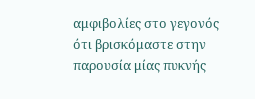αμφιβολίες στο γεγονός ότι βρισκόμαστε στην παρουσία μίας πυκνής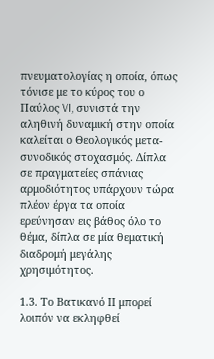πνευματολογίας η οποία, όπως τόνισε με το κύρος του ο Παύλος VI, συνιστά την αληθινή δυναμική στην οποία καλείται ο Θεολογικός μετα-συνοδικός στοχασμός. Δίπλα σε πραγματείες σπάνιας αρμοδιότητος υπάρχουν τώρα πλέον έργα τα οποία ερεύνησαν εις βάθος όλο το θέμα, δίπλα σε μία θεματική διαδρομή μεγάλης χρησιμότητος.

1.3. Το Βατικανό ΙΙ μπορεί λοιπόν να εκληφθεί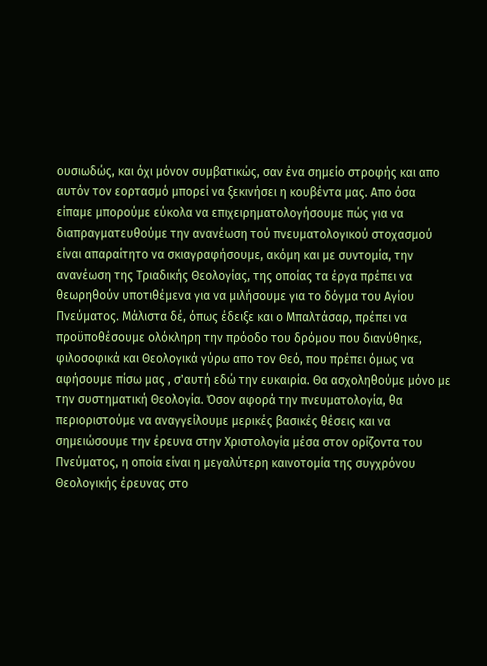ουσιωδώς, και όχι μόνον συμβατικώς, σαν ένα σημείο στροφής και απο αυτόν τον εορτασμό μπορεί να ξεκινήσει η κουβέντα μας. Απο όσα είπαμε μπορούμε εύκολα να επιχειρηματολογήσουμε πώς για να διαπραγματευθούμε την ανανέωση τού πνευματολογικού στοχασμού είναι απαραίτητο να σκιαγραφήσουμε, ακόμη και με συντομία, την ανανέωση της Τριαδικής Θεολογίας, της οποίας τα έργα πρέπει να θεωρηθούν υποτιθέμενα για να μιλήσουμε για το δόγμα του Αγίου Πνεύματος. Μάλιστα δέ, όπως έδειξε και ο Μπαλτάσαρ, πρέπει να προϋποθέσουμε ολόκληρη την πρόοδο του δρόμου που διανύθηκε, φιλοσοφικά και Θεολογικά γύρω απο τον Θεό, που πρέπει όμως να αφήσουμε πίσω μας , σ'αυτή εδώ την ευκαιρία. Θα ασχοληθούμε μόνο με την συστηματική Θεολογία. Όσον αφορά την πνευματολογία, θα περιοριστούμε να αναγγείλουμε μερικές βασικές θέσεις και να σημειώσουμε την έρευνα στην Χριστολογία μέσα στον ορίζοντα του Πνεύματος, η οποία είναι η μεγαλύτερη καινοτομία της συγχρόνου Θεολογικής έρευνας στο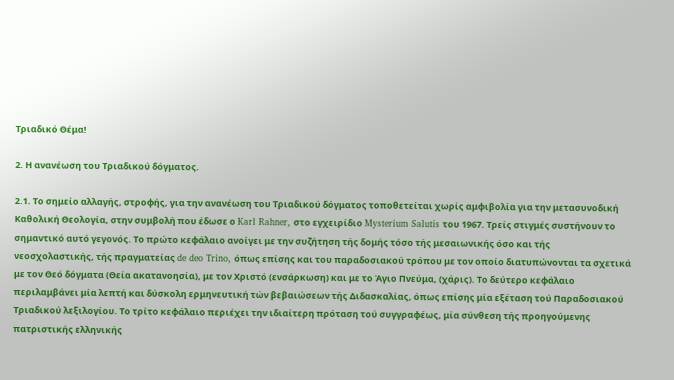Τριαδικό Θέμα!

2. Η ανανέωση του Τριαδικού δόγματος.

2.1. Το σημείο αλλαγής, στροφής, για την ανανέωση του Τριαδικού δόγματος τοποθετείται χωρίς αμφιβολία για την μετασυνοδική Καθολική Θεολογία, στην συμβολή που έδωσε ο Karl Rahner, στο εγχειρίδιο Mysterium Salutis του 1967. Τρείς στιγμές συστήνουν το σημαντικό αυτό γεγονός. Το πρώτο κεφάλαιο ανοίγει με την συζήτηση τής δομής τόσο τής μεσαιωνικής όσο και τής νεοσχολαστικής, τής πραγματείας de deo Trino, όπως επίσης και του παραδοσιακού τρόπου με τον οποίο διατυπώνονται τα σχετικά με τον Θεό δόγματα (Θεία ακατανοησία), με τον Χριστό (ενσάρκωση) και με το Άγιο Πνεύμα, (χάρις). Το δεύτερο κεφάλαιο περιλαμβάνει μία λεπτή και δύσκολη ερμηνευτική τών βεβαιώσεων τής Διδασκαλίας, όπως επίσης μία εξέταση τού Παραδοσιακού Τριαδικού λεξιλογίου. Το τρίτο κεφάλαιο περιέχει την ιδιαίτερη πρόταση τού συγγραφέως, μία σύνθεση τής προηγούμενης πατριστικής ελληνικής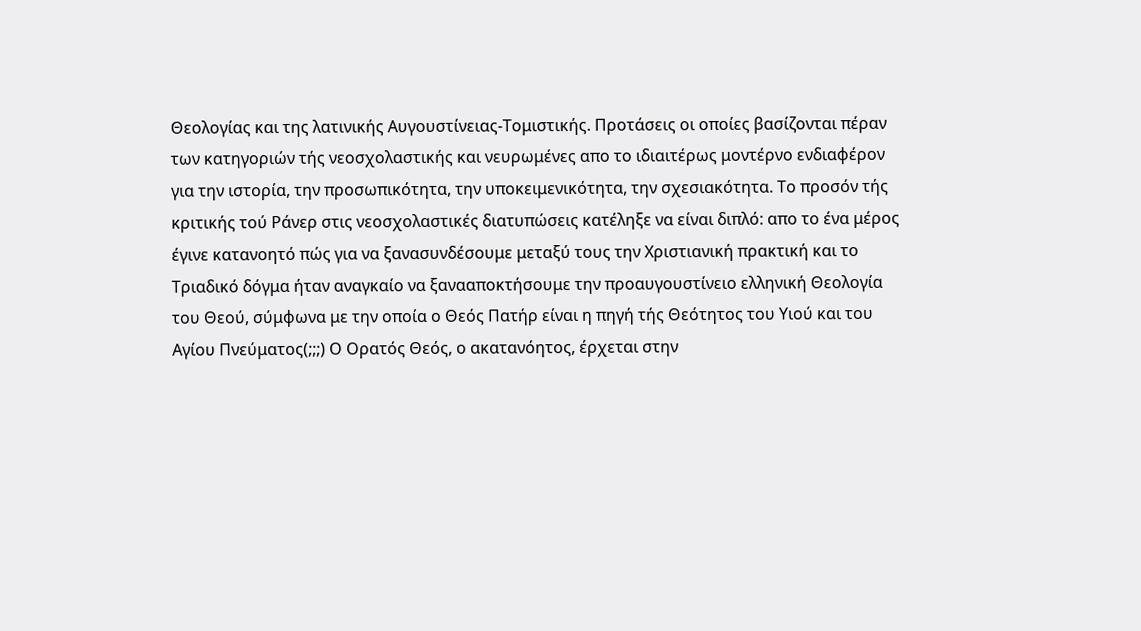Θεολογίας και της λατινικής Αυγουστίνειας-Τομιστικής. Προτάσεις οι οποίες βασίζονται πέραν των κατηγοριών τής νεοσχολαστικής και νευρωμένες απο το ιδιαιτέρως μοντέρνο ενδιαφέρον για την ιστορία, την προσωπικότητα, την υποκειμενικότητα, την σχεσιακότητα. Το προσόν τής κριτικής τού Ράνερ στις νεοσχολαστικές διατυπώσεις κατέληξε να είναι διπλό: απο το ένα μέρος έγινε κατανοητό πώς για να ξανασυνδέσουμε μεταξύ τους την Χριστιανική πρακτική και το Τριαδικό δόγμα ήταν αναγκαίο να ξανααποκτήσουμε την προαυγουστίνειο ελληνική Θεολογία του Θεού, σύμφωνα με την οποία ο Θεός Πατήρ είναι η πηγή τής Θεότητος του Υιού και του Αγίου Πνεύματος(;;;) Ο Ορατός Θεός, ο ακατανόητος, έρχεται στην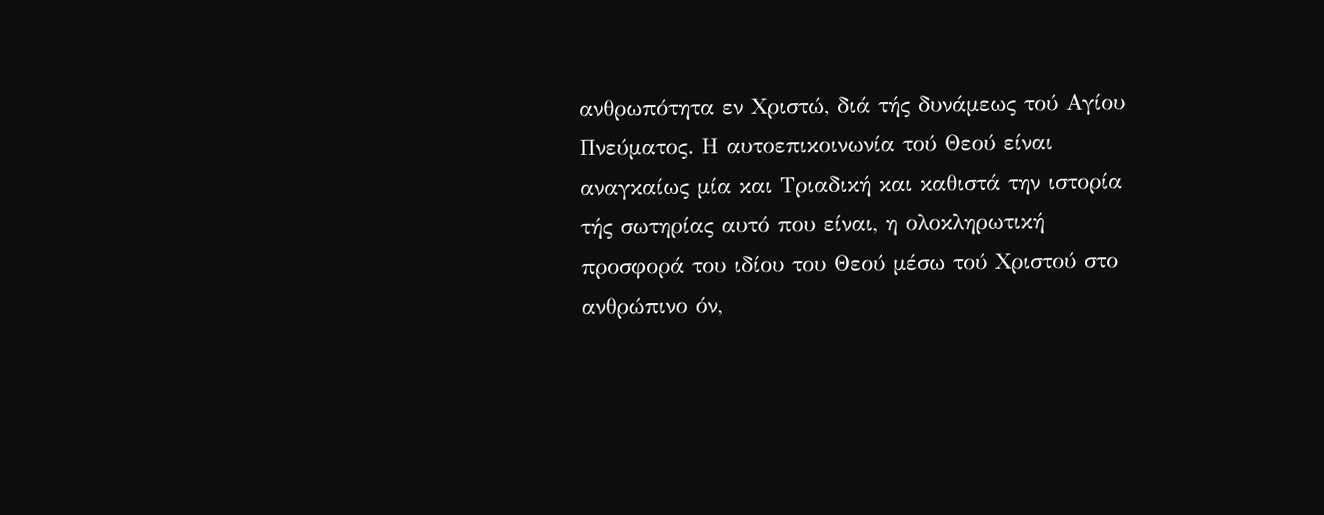ανθρωπότητα εν Χριστώ, διά τής δυνάμεως τού Αγίου Πνεύματος. Η αυτοεπικοινωνία τού Θεού είναι αναγκαίως μία και Τριαδική και καθιστά την ιστορία τής σωτηρίας αυτό που είναι, η ολοκληρωτική προσφορά του ιδίου του Θεού μέσω τού Χριστού στο ανθρώπινο όν,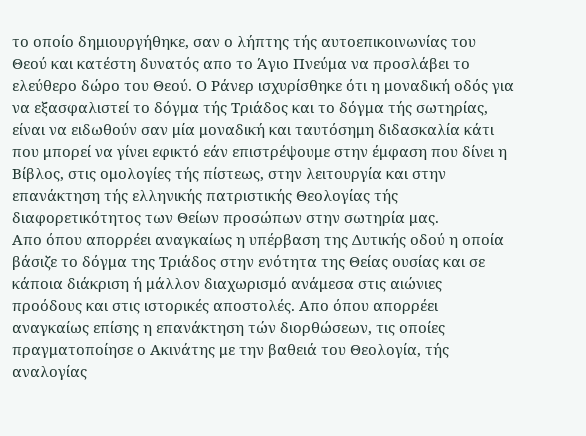το οποίο δημιουργήθηκε, σαν ο λήπτης τής αυτοεπικοινωνίας του Θεού και κατέστη δυνατός απο το Άγιο Πνεύμα να προσλάβει το ελεύθερο δώρο του Θεού. Ο Ράνερ ισχυρίσθηκε ότι η μοναδική οδός για να εξασφαλιστεί το δόγμα τής Τριάδος και το δόγμα τής σωτηρίας, είναι να ειδωθούν σαν μία μοναδική και ταυτόσημη διδασκαλία κάτι που μπορεί να γίνει εφικτό εάν επιστρέψουμε στην έμφαση που δίνει η Βίβλος, στις ομολογίες τής πίστεως, στην λειτουργία και στην επανάκτηση τής ελληνικής πατριστικής Θεολογίας τής διαφορετικότητος των Θείων προσώπων στην σωτηρία μας.
Απο όπου απορρέει αναγκαίως η υπέρβαση της Δυτικής οδού η οποία βάσιζε το δόγμα της Τριάδος στην ενότητα της Θείας ουσίας και σε κάποια διάκριση ή μάλλον διαχωρισμό ανάμεσα στις αιώνιες προόδους και στις ιστορικές αποστολές. Απο όπου απορρέει αναγκαίως επίσης η επανάκτηση τών διορθώσεων, τις οποίες πραγματοποίησε ο Ακινάτης με την βαθειά του Θεολογία, τής αναλογίας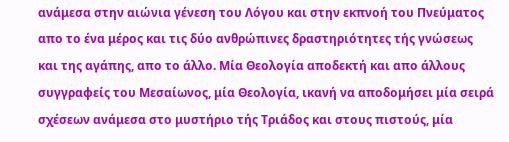ανάμεσα στην αιώνια γένεση του Λόγου και στην εκπνοή του Πνεύματος απο το ένα μέρος και τις δύο ανθρώπινες δραστηριότητες τής γνώσεως και της αγάπης, απο το άλλο. Μία Θεολογία αποδεκτή και απο άλλους συγγραφείς του Μεσαίωνος, μία Θεολογία, ικανή να αποδομήσει μία σειρά σχέσεων ανάμεσα στο μυστήριο τής Τριάδος και στους πιστούς, μία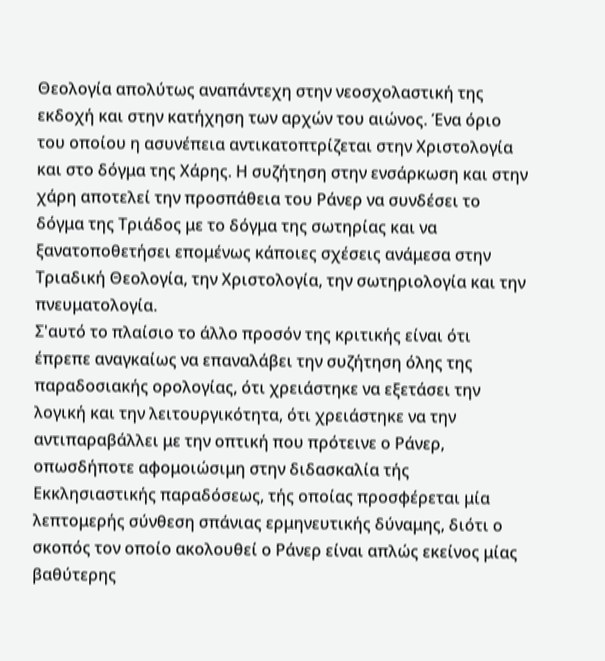Θεολογία απολύτως αναπάντεχη στην νεοσχολαστική της εκδοχή και στην κατήχηση των αρχών του αιώνος. Ένα όριο του οποίου η ασυνέπεια αντικατοπτρίζεται στην Χριστολογία και στο δόγμα της Χάρης. Η συζήτηση στην ενσάρκωση και στην χάρη αποτελεί την προσπάθεια του Ράνερ να συνδέσει το δόγμα της Τριάδος με το δόγμα της σωτηρίας και να ξανατοποθετήσει επομένως κάποιες σχέσεις ανάμεσα στην Τριαδική Θεολογία, την Χριστολογία, την σωτηριολογία και την πνευματολογία.
Σ'αυτό το πλαίσιο το άλλο προσόν της κριτικής είναι ότι έπρεπε αναγκαίως να επαναλάβει την συζήτηση όλης της παραδοσιακής ορολογίας, ότι χρειάστηκε να εξετάσει την λογική και την λειτουργικότητα, ότι χρειάστηκε να την αντιπαραβάλλει με την οπτική που πρότεινε ο Ράνερ, οπωσδήποτε αφομοιώσιμη στην διδασκαλία τής Εκκλησιαστικής παραδόσεως, τής οποίας προσφέρεται μία λεπτομερής σύνθεση σπάνιας ερμηνευτικής δύναμης, διότι ο σκοπός τον οποίο ακολουθεί ο Ράνερ είναι απλώς εκείνος μίας βαθύτερης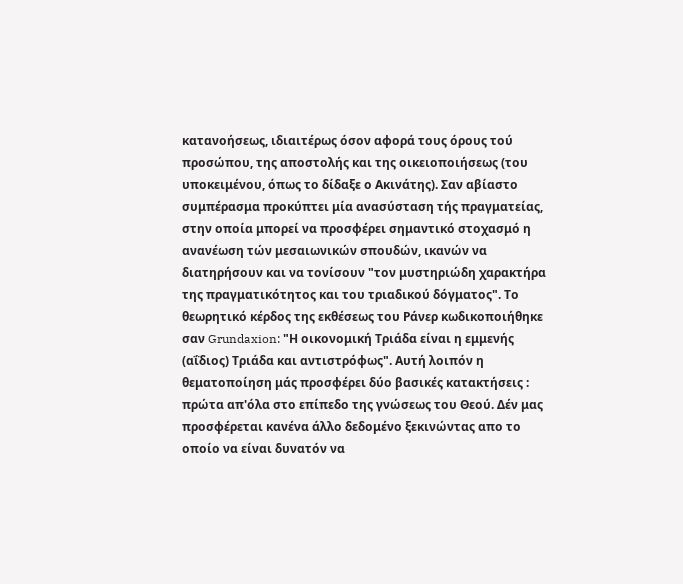κατανοήσεως, ιδιαιτέρως όσον αφορά τους όρους τού προσώπου, της αποστολής και της οικειοποιήσεως (του υποκειμένου, όπως το δίδαξε ο Ακινάτης). Σαν αβίαστο συμπέρασμα προκύπτει μία ανασύσταση τής πραγματείας, στην οποία μπορεί να προσφέρει σημαντικό στοχασμό η ανανέωση τών μεσαιωνικών σπουδών, ικανών να διατηρήσουν και να τονίσουν "τον μυστηριώδη χαρακτήρα της πραγματικότητος και του τριαδικού δόγματος". Το θεωρητικό κέρδος της εκθέσεως του Ράνερ κωδικοποιήθηκε σαν Grundaxion: "Η οικονομική Τριάδα είναι η εμμενής (αΐδιος) Τριάδα και αντιστρόφως". Αυτή λοιπόν η θεματοποίηση μάς προσφέρει δύο βασικές κατακτήσεις : πρώτα απ'όλα στο επίπεδο της γνώσεως του Θεού. Δέν μας προσφέρεται κανένα άλλο δεδομένο ξεκινώντας απο το οποίο να είναι δυνατόν να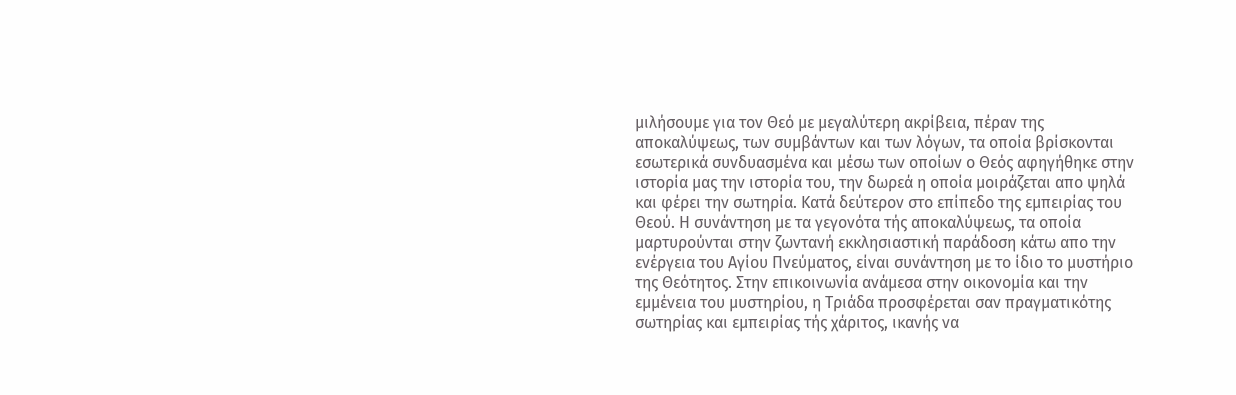μιλήσουμε για τον Θεό με μεγαλύτερη ακρίβεια, πέραν της αποκαλύψεως, των συμβάντων και των λόγων, τα οποία βρίσκονται εσωτερικά συνδυασμένα και μέσω των οποίων ο Θεός αφηγήθηκε στην ιστορία μας την ιστορία του, την δωρεά η οποία μοιράζεται απο ψηλά και φέρει την σωτηρία. Κατά δεύτερον στο επίπεδο της εμπειρίας του Θεού. Η συνάντηση με τα γεγονότα τής αποκαλύψεως, τα οποία μαρτυρούνται στην ζωντανή εκκλησιαστική παράδοση κάτω απο την ενέργεια του Αγίου Πνεύματος, είναι συνάντηση με το ίδιο το μυστήριο της Θεότητος. Στην επικοινωνία ανάμεσα στην οικονομία και την εμμένεια του μυστηρίου, η Τριάδα προσφέρεται σαν πραγματικότης σωτηρίας και εμπειρίας τής χάριτος, ικανής να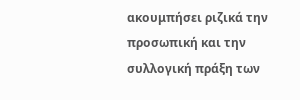ακουμπήσει ριζικά την προσωπική και την συλλογική πράξη των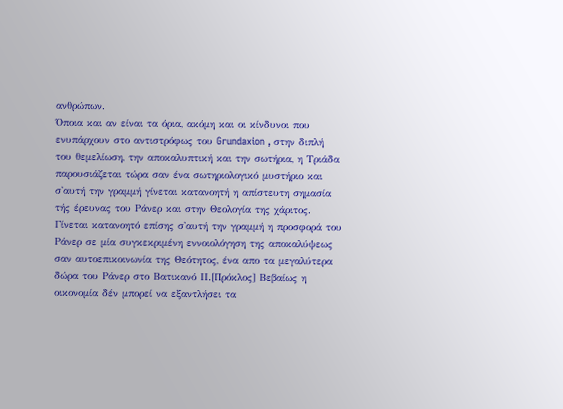ανθρώπων.
Όποια και αν είναι τα όρια, ακόμη και οι κίνδυνοι που ενυπάρχουν στο αντιστρόφως του Grundaxion , στην διπλή του θεμελίωση, την αποκαλυπτική και την σωτήρια, η Τριάδα παρουσιάζεται τώρα σαν ένα σωτηριολογικό μυστήριο και σ'αυτή την γραμμή γίνεται κατανοητή η απίστευτη σημασία τής έρευνας του Ράνερ και στην Θεολογία της χάριτος. Γίνεται κατανοητό επίσης σ'αυτή την γραμμή η προσφορά του Ράνερ σε μία συγκεκριμένη εννοιολόγηση της αποκαλύψεως σαν αυτοεπικοινωνία της Θεότητος, ένα απο τα μεγαλύτερα δώρα του Ράνερ στο Βατικανό ΙΙ.[Πρόκλος] Βεβαίως η οικονομία δέν μπορεί να εξαντλήσει τα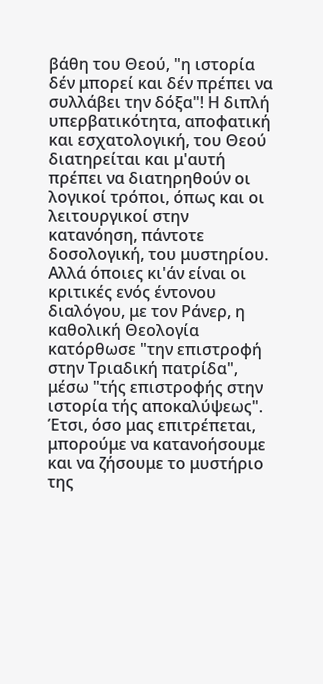βάθη του Θεού, "η ιστορία δέν μπορεί και δέν πρέπει να συλλάβει την δόξα"! Η διπλή υπερβατικότητα, αποφατική και εσχατολογική, του Θεού διατηρείται και μ'αυτή πρέπει να διατηρηθούν οι λογικοί τρόποι, όπως και οι λειτουργικοί στην κατανόηση, πάντοτε δοσολογική, του μυστηρίου.
Αλλά όποιες κι'άν είναι οι κριτικές ενός έντονου διαλόγου, με τον Ράνερ, η καθολική Θεολογία κατόρθωσε "την επιστροφή στην Τριαδική πατρίδα", μέσω "τής επιστροφής στην ιστορία τής αποκαλύψεως". Έτσι, όσο μας επιτρέπεται, μπορούμε να κατανοήσουμε και να ζήσουμε το μυστήριο της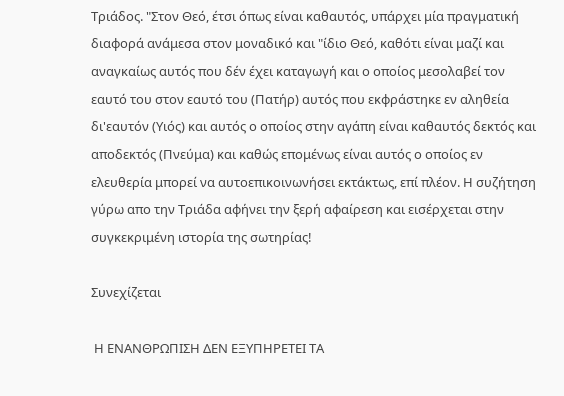Τριάδος. "Στον Θεό, έτσι όπως είναι καθαυτός, υπάρχει μία πραγματική διαφορά ανάμεσα στον μοναδικό και "ίδιο Θεό, καθότι είναι μαζί και αναγκαίως αυτός που δέν έχει καταγωγή και ο οποίος μεσολαβεί τον εαυτό του στον εαυτό του (Πατήρ) αυτός που εκφράστηκε εν αληθεία δι'εαυτόν (Υιός) και αυτός ο οποίος στην αγάπη είναι καθαυτός δεκτός και αποδεκτός (Πνεύμα) και καθώς επομένως είναι αυτός ο οποίος εν ελευθερία μπορεί να αυτοεπικοινωνήσει εκτάκτως, επί πλέον. Η συζήτηση γύρω απο την Τριάδα αφήνει την ξερή αφαίρεση και εισέρχεται στην συγκεκριμένη ιστορία της σωτηρίας!

Συνεχίζεται

 Η ΕΝΑΝΘΡΩΠΙΣΗ ΔΕΝ ΕΞΥΠΗΡΕΤΕΙ ΤΑ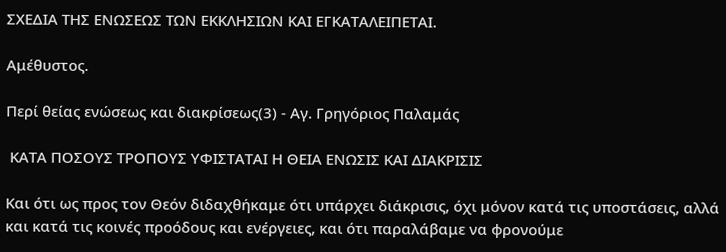ΣΧΕΔΙΑ ΤΗΣ ΕΝΩΣΕΩΣ ΤΩΝ ΕΚΚΛΗΣΙΩΝ ΚΑΙ ΕΓΚΑΤΑΛΕΙΠΕΤΑΙ.

Αμέθυστος.

Περί θείας ενώσεως και διακρίσεως(3) - Αγ. Γρηγόριος Παλαμάς

 ΚΑΤΑ ΠΟΣΟΥΣ ΤΡΟΠΟΥΣ ΥΦΙΣΤΑΤΑΙ Η ΘΕΙΑ ΕΝΩΣΙΣ ΚΑΙ ΔΙΑΚΡΙΣΙΣ

Και ότι ως προς τον Θεόν διδαχθήκαμε ότι υπάρχει διάκρισις, όχι μόνον κατά τις υποστάσεις, αλλά και κατά τις κοινές προόδους και ενέργειες, και ότι παραλάβαμε να φρονούμε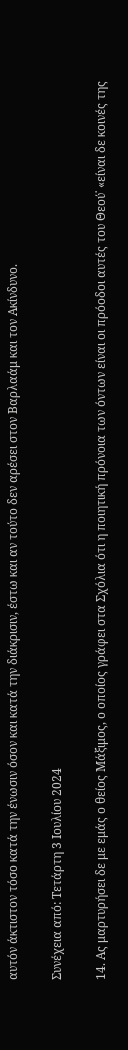αυτόν άκτιστον τόσο κατά την ένωσιν όσον και κατά την διάκρισιν, έστω και αν τούτο δεν αρέσει στον Βαρλαάμ και τον Ακίνδυνο.

Συνέχεια από: Τετάρτη 3 Ιουλίου 2024

14. Ας μαρτυρήσει δε με εμάς ο θείος Μάξιμος, ο οποίος γράφει στα Σχόλια ότι η ποιητική πρόνοια των όντων είναι οι πρόοδοι αυτές του Θεού˙ «είναι δε κοινές της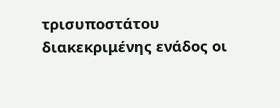τρισυποστάτου διακεκριμένης ενάδος οι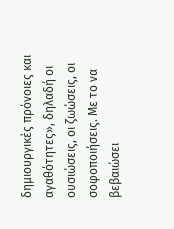δημιουργικές πρόνοιες και αγαθότητες», δηλαδή οι ουσιώσεις, οι ζωώσεις, οι σοφοποιήσεις. Με το να βεβαιώσει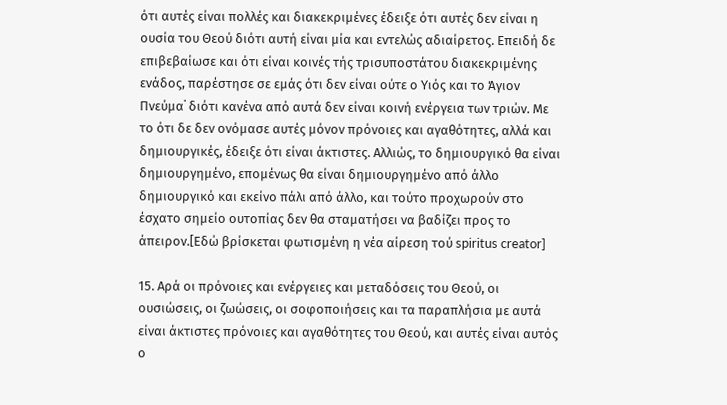ότι αυτές είναι πολλές και διακεκριμένες έδειξε ότι αυτές δεν είναι η ουσία του Θεού διότι αυτή είναι μία και εντελώς αδιαίρετος. Επειδή δε επιβεβαίωσε και ότι είναι κοινές τής τρισυποστάτου διακεκριμένης ενάδος, παρέστησε σε εμάς ότι δεν είναι ούτε ο Υιός και το Άγιον Πνεύμα˙ διότι κανένα από αυτά δεν είναι κοινή ενέργεια των τριών. Με το ότι δε δεν ονόμασε αυτές μόνον πρόνοιες και αγαθότητες, αλλά και δημιουργικές, έδειξε ότι είναι άκτιστες. Αλλιώς, το δημιουργικό θα είναι δημιουργημένο, επομένως θα είναι δημιουργημένο από άλλο δημιουργικό και εκείνο πάλι από άλλο, και τούτο προχωρούν στο έσχατο σημείο ουτοπίας δεν θα σταματήσει να βαδίζει προς το άπειρον.[Εδώ βρίσκεται φωτισμένη η νέα αίρεση τού spiritus creator]

15. Αρά οι πρόνοιες και ενέργειες και μεταδόσεις του Θεού, οι ουσιώσεις, οι ζωώσεις, οι σοφοποιήσεις και τα παραπλήσια με αυτά είναι άκτιστες πρόνοιες και αγαθότητες του Θεού, και αυτές είναι αυτός ο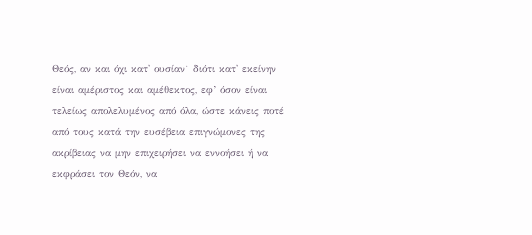Θεός, αν και όχι κατ' ουσίαν˙ διότι κατ' εκείνην είναι αμέριστος και αμέθεκτος, εφ’ όσον είναι τελείως απολελυμένος από όλα, ώστε κάνεις ποτέ από τους κατά την ευσέβεια επιγνώμονες της ακρίβειας να μην επιχειρήσει να εννοήσει ή να εκφράσει τον Θεόν, να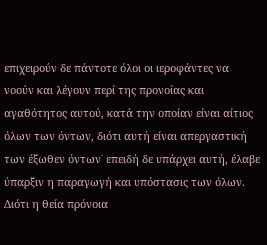επιχειρούν δε πάντοτε όλοι οι ιεροφάντες να νοούν και λέγουν περί της προνοίας και αγαθότητος αυτού, κατά την οποίαν είναι αίτιος όλων των όντων, διότι αυτή είναι απεργαστική των έξωθεν όντων˙ επειδή δε υπάρχει αυτή, έλαβε ύπαρξιν η παραγωγή και υπόστασις των όλων. Διότι η θεία πρόνοια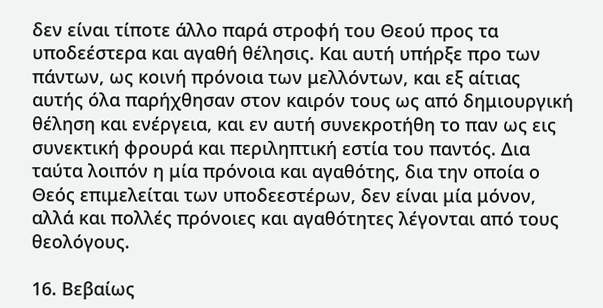δεν είναι τίποτε άλλο παρά στροφή του Θεού προς τα υποδεέστερα και αγαθή θέλησις. Και αυτή υπήρξε προ των πάντων, ως κοινή πρόνοια των μελλόντων, και εξ αίτιας αυτής όλα παρήχθησαν στον καιρόν τους ως από δημιουργική θέληση και ενέργεια, και εν αυτή συνεκροτήθη το παν ως εις συνεκτική φρουρά και περιληπτική εστία του παντός. Δια ταύτα λοιπόν η μία πρόνοια και αγαθότης, δια την οποία ο Θεός επιμελείται των υποδεεστέρων, δεν είναι μία μόνον, αλλά και πολλές πρόνοιες και αγαθότητες λέγονται από τους θεολόγους.

16. Βεβαίως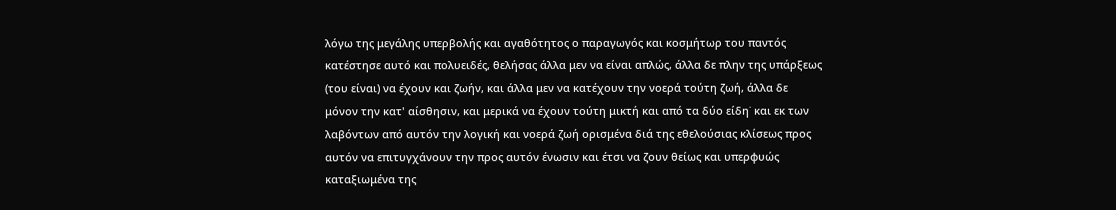λόγω της μεγάλης υπερβολής και αγαθότητος ο παραγωγός και κοσμήτωρ του παντός κατέστησε αυτό και πολυειδές, θελήσας άλλα μεν να είναι απλώς, άλλα δε πλην της υπάρξεως (του είναι) να έχουν και ζωήν, και άλλα μεν να κατέχουν την νοερά τούτη ζωή, άλλα δε μόνον την κατ' αίσθησιν, και μερικά να έχουν τούτη μικτή και από τα δύο είδη˙ και εκ των λαβόντων από αυτόν την λογική και νοερά ζωή ορισμένα διά της εθελούσιας κλίσεως προς αυτόν να επιτυγχάνουν την προς αυτόν ένωσιν και έτσι να ζουν θείως και υπερφυώς καταξιωμένα της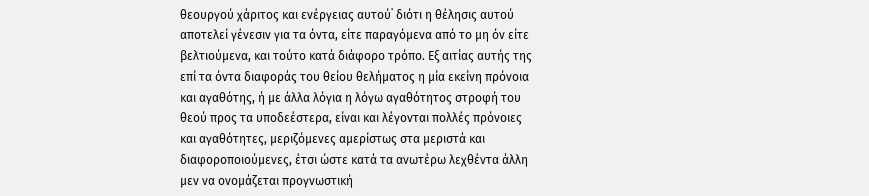θεουργού χάριτος και ενέργειας αυτού˙ διότι η θέλησις αυτού αποτελεί γένεσιν για τα όντα, είτε παραγόμενα από το μη όν είτε βελτιούμενα, και τούτο κατά διάφορο τρόπο. Εξ αιτίας αυτής της επί τα όντα διαφοράς του θείου θελήματος η μία εκείνη πρόνοια και αγαθότης, ή με άλλα λόγια η λόγω αγαθότητος στροφή του θεού προς τα υποδεέστερα, είναι και λέγονται πολλές πρόνοιες και αγαθότητες, μεριζόμενες αμερίστως στα μεριστά και διαφοροποιούμενες, έτσι ώστε κατά τα ανωτέρω λεχθέντα άλλη μεν να ονομάζεται προγνωστική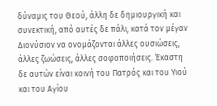δύναμις του Θεού, άλλη δε δημιουργική και συνεκτική, από αυτές δε πάλι, κατά τον μέγαν Διονύσιον να ονομάζονται άλλες ουσιώσεις, άλλες ζωώσεις, άλλες σοφοποιήσεις. Έκαστη δε αυτών είναι κοινή του Πατρός και του Υιού και του Αγίου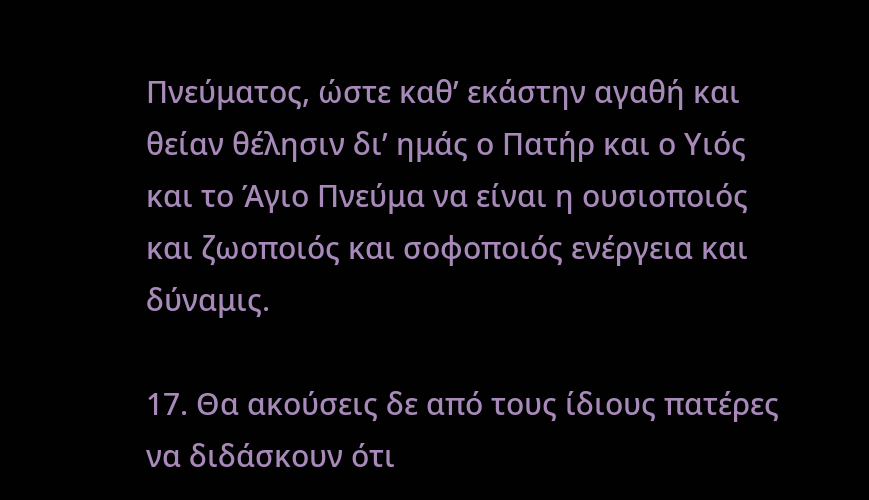Πνεύματος, ώστε καθ’ εκάστην αγαθή και θείαν θέλησιν δι’ ημάς ο Πατήρ και ο Υιός και το Άγιο Πνεύμα να είναι η ουσιοποιός και ζωοποιός και σοφοποιός ενέργεια και δύναμις.

17. Θα ακούσεις δε από τους ίδιους πατέρες να διδάσκουν ότι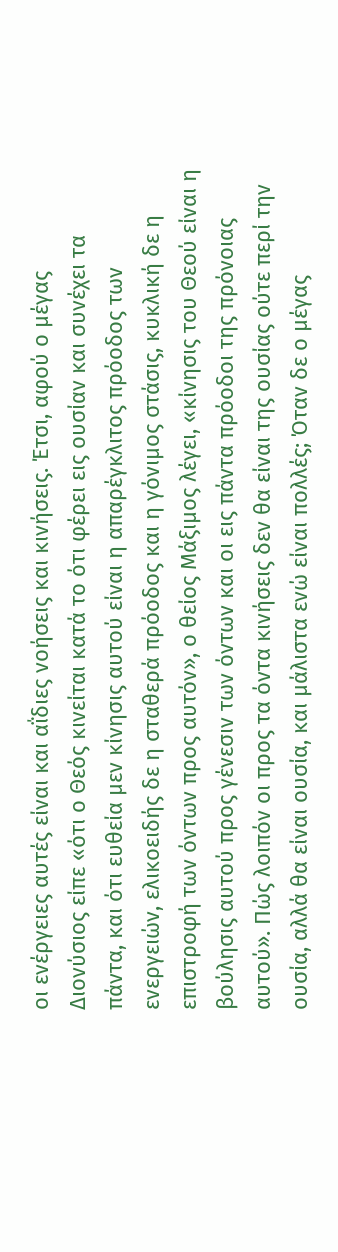οι ενέργειες αυτές είναι και αΐδιες νοήσεις και κινήσεις. Έτσι, αφού ο μέγας Διονύσιος είπε «ότι ο Θεός κινείται κατά το ότι φέρει εις ουσίαν και συνέχει τα πάντα, και ότι ευθεία μεν κίνησις αυτού είναι η απαρέγκλιτος πρόοδος των ενεργειών, ελικοειδής δε η σταθερά πρόοδος και η γόνιμος στάσις, κυκλική δε η επιστροφή των όντων προς αυτόν», ο θείος Μάξιμος λέγει, «κίνησις του Θεού είναι η βούλησις αυτού προς γένεσιν των όντων και οι εις πάντα πρόοδοι της πρόνοιας αυτού». Πώς λοιπόν οι προς τα όντα κινήσεις δεν θα είναι της ουσίας ούτε περί την ουσία, αλλά θα είναι ουσία, και μάλιστα ενώ είναι πολλές; Όταν δε ο μέγας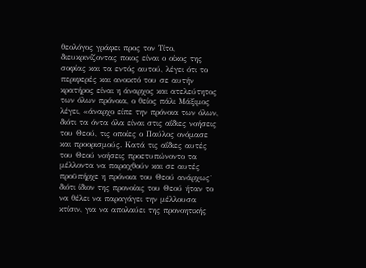θεολόγος γράφει προς τον Τίτο, διευκρινίζοντας ποιος είναι ο οίκος της σοφίας και τα εντός αυτού, λέγει ότι το περιφερές και ανοικτό του σε αυτήν κρατήρος είναι η άναρχος και ατελεύτητος των όλων πρόνοια, ο θείος πάλι Μάξιμος λέγει, «άναρχο είπε την πρόνοια των όλων, διότι τα όντα όλα είναι στις αΐδιες νοήσεις του Θεού, τις οποίες ο Παύλος ονόμασε και προορισμούς. Κατά τις αΐδιες αυτές του Θεού νοήσεις προετυπώνοντο τα μέλλοντα να παραχθούν και σε αυτές προϋπήρχε η πρόνοια του Θεού ανάρχως˙ διότι ίδιον της προνοίας του Θεού ήταν το να θέλει να παραγάγει την μέλλουσα κτίσιν, για να απολαύει της προνοητικής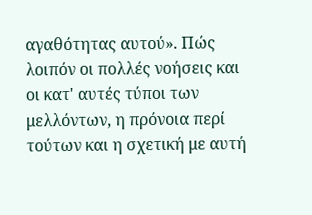αγαθότητας αυτού». Πώς λοιπόν οι πολλές νοήσεις και οι κατ' αυτές τύποι των μελλόντων, η πρόνοια περί τούτων και η σχετική με αυτή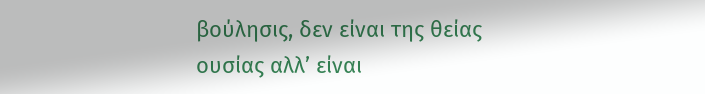βούλησις, δεν είναι της θείας ουσίας αλλ’ είναι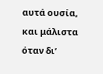αυτά ουσία, και μάλιστα όταν δι’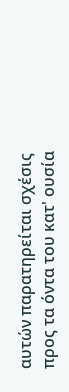αυτών παρατηρείται σχέσις προς τα όντα του κατ' ουσία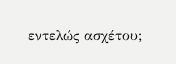εντελώς ασχέτου;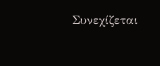Συνεχίζεται